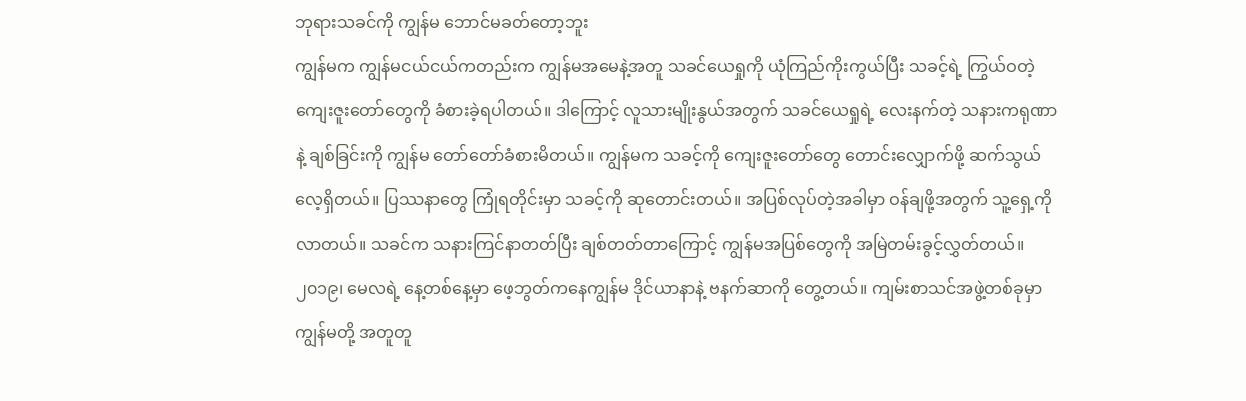ဘုရားသခင်ကို ကျွန်မ ဘောင်မခတ်တော့ဘူး
ကျွန်မက ကျွန်မငယ်ငယ်ကတည်းက ကျွန်မအမေနဲ့အတူ သခင်ယေရှုကို ယုံကြည်ကိုးကွယ်ပြီး သခင့်ရဲ့ ကြွယ်ဝတဲ့ ကျေးဇူးတော်တွေကို ခံစားခဲ့ရပါတယ်။ ဒါကြောင့် လူသားမျိုးနွယ်အတွက် သခင်ယေရှုရဲ့ လေးနက်တဲ့ သနားကရုဏာနဲ့ ချစ်ခြင်းကို ကျွန်မ တော်တော်ခံစားမိတယ်။ ကျွန်မက သခင့်ကို ကျေးဇူးတော်တွေ တောင်းလျှောက်ဖို့ ဆက်သွယ်လေ့ရှိတယ်။ ပြဿနာတွေ ကြုံရတိုင်းမှာ သခင့်ကို ဆုတောင်းတယ်။ အပြစ်လုပ်တဲ့အခါမှာ ဝန်ချဖို့အတွက် သူ့ရှေ့ကို လာတယ်။ သခင်က သနားကြင်နာတတ်ပြီး ချစ်တတ်တာကြောင့် ကျွန်မအပြစ်တွေကို အမြဲတမ်းခွင့်လွှတ်တယ်။
၂၀၁၉၊ မေလရဲ့ နေ့တစ်နေ့မှာ ဖေ့ဘွတ်ကနေကျွန်မ ဒိုင်ယာနာနဲ့ ဗနက်ဆာကို တွေ့တယ်။ ကျမ်းစာသင်အဖွဲ့တစ်ခုမှာ ကျွန်မတို့ အတူတူ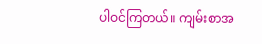ပါဝင်ကြတယ်။ ကျမ်းစာအ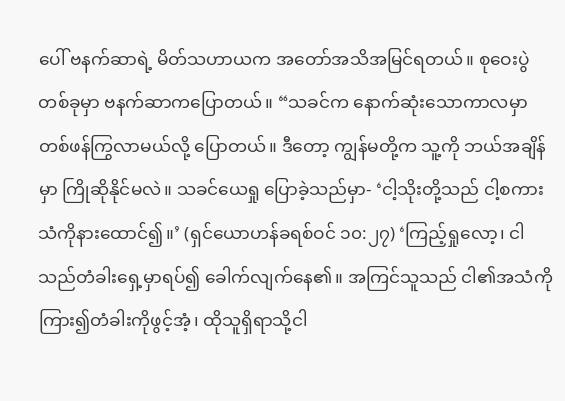ပေါ် ဗနက်ဆာရဲ့ မိတ်သဟာယက အတော်အသိအမြင်ရတယ်။ စုဝေးပွဲတစ်ခုမှာ ဗနက်ဆာကပြောတယ်။ “သခင်က နောက်ဆုံးသောကာလမှာ တစ်ဖန်ကြွလာမယ်လို့ ပြောတယ်။ ဒီတော့ ကျွန်မတို့က သူ့ကို ဘယ်အချိန်မှာ ကြိုဆိုနိုင်မလဲ။ သခင်ယေရှု ပြောခဲ့သည်မှာ- ‘ငါ့သိုးတို့သည် ငါ့စကားသံကိုနားထောင်၍။’ (ရှင်ယောဟန်ခရစ်ဝင် ၁၀:၂၇) ‘ကြည့်ရှုလော့၊ ငါသည်တံခါးရှေ့မှာရပ်၍ ခေါက်လျက်နေ၏။ အကြင်သူသည် ငါ၏အသံကို ကြား၍တံခါးကိုဖွင့်အံ့၊ ထိုသူရှိရာသို့ငါ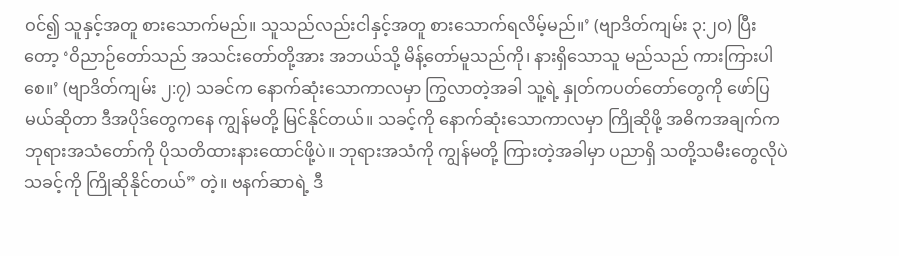ဝင်၍ သူနှင့်အတူ စားသောက်မည်။ သူသည်လည်းငါနှင့်အတူ စားသောက်ရလိမ့်မည်။’ (ဗျာဒိတ်ကျမ်း ၃:၂၀) ပြီးတော့ ‘ဝိညာဉ်တော်သည် အသင်းတော်တို့အား အဘယ်သို့ မိန့်တော်မူသည်ကို၊ နားရှိသောသူ မည်သည် ကားကြားပါစေ။’ (ဗျာဒိတ်ကျမ်း ၂:၇) သခင်က နောက်ဆုံးသောကာလမှာ ကြွလာတဲ့အခါ သူ့ရဲ့ နှုတ်ကပတ်တော်တွေကို ဖော်ပြမယ်ဆိုတာ ဒီအပိုဒ်တွေကနေ ကျွန်မတို့ မြင်နိုင်တယ်။ သခင့်ကို နောက်ဆုံးသောကာလမှာ ကြိုဆိုဖို့ အဓိကအချက်က ဘုရားအသံတော်ကို ပိုသတိထားနားထောင်ဖို့ပဲ။ ဘုရားအသံကို ကျွန်မတို့ ကြားတဲ့အခါမှာ ပညာရှိ သတို့သမီးတွေလိုပဲ သခင့်ကို ကြိုဆိုနိုင်တယ်” တဲ့။ ဗနက်ဆာရဲ့ ဒီ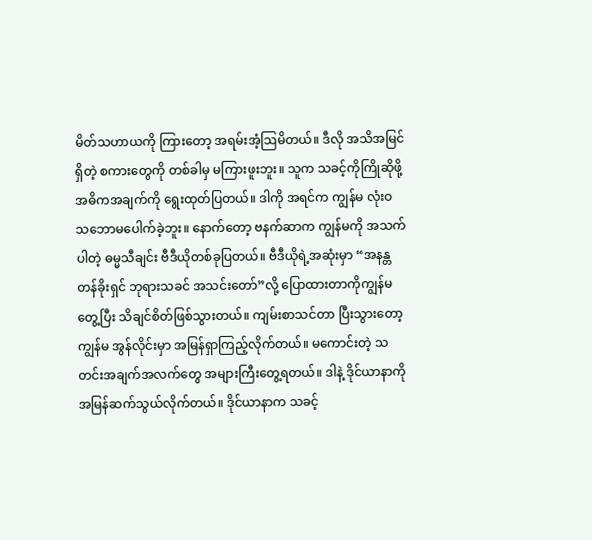မိတ်သဟာယကို ကြားတော့ အရမ်းအံ့ဩမိတယ်။ ဒီလို အသိအမြင်ရှိတဲ့ စကားတွေကို တစ်ခါမှ မကြားဖူးဘူး။ သူက သခင့်ကိုကြိုဆိုဖို့ အဓိကအချက်ကို ရွေးထုတ်ပြတယ်။ ဒါကို အရင်က ကျွန်မ လုံးဝ သဘောမပေါက်ခဲ့ဘူး။ နောက်တော့ ဗနက်ဆာက ကျွန်မကို အသက်ပါတဲ့ ဓမ္မသီချင်း ဗီဒီယိုတစ်ခုပြတယ်။ ဗီဒီယိုရဲ့အဆုံးမှာ “အနန္တတန်ခိုးရှင် ဘုရားသခင် အသင်းတော်”လို့ ပြောထားတာကိုကျွန်မ တွေ့ပြီး သိချင်စိတ်ဖြစ်သွားတယ်။ ကျမ်းစာသင်တာ ပြီးသွားတော့ ကျွန်မ အွန်လိုင်းမှာ အမြန်ရှာကြည့်လိုက်တယ်။ မကောင်းတဲ့ သတင်းအချက်အလက်တွေ အများကြီးတွေ့ရတယ်။ ဒါနဲ့ ဒိုင်ယာနာကို အမြန်ဆက်သွယ်လိုက်တယ်။ ဒိုင်ယာနာက သခင့်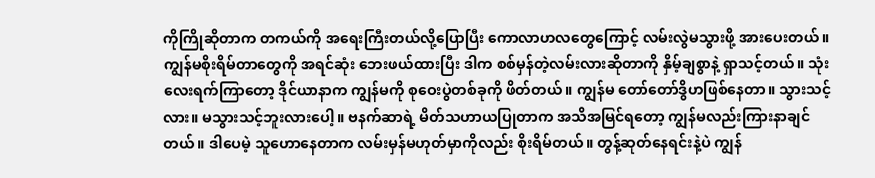ကိုကြိုဆိုတာက တကယ်ကို အရေးကြီးတယ်လို့ပြောပြီး ကောလာဟလတွေကြောင့် လမ်းလွဲမသွားဖို့ အားပေးတယ်။ ကျွန်မစိုးရိမ်တာတွေကို အရင်ဆုံး ဘေးဖယ်ထားပြီး ဒါက စစ်မှန်တဲ့လမ်းလားဆိုတာကို နှိမ့်ချစွာနဲ့ ရှာသင့်တယ်။ သုံးလေးရက်ကြာတော့ ဒိုင်ယာနာက ကျွန်မကို စုဝေးပွဲတစ်ခုကို ဖိတ်တယ်။ ကျွန်မ တော်တော်ဒွိဟဖြစ်နေတာ။ သွားသင့်လား။ မသွားသင့်ဘူးလားပေါ့။ ဗနက်ဆာရဲ့ မိတ်သဟာယပြုတာက အသိအမြင်ရတော့ ကျွန်မလည်းကြားနာချင်တယ်။ ဒါပေမဲ့ သူဟောနေတာက လမ်းမှန်မဟုတ်မှာကိုလည်း စိုးရိမ်တယ်။ တွန့်ဆုတ်နေရင်းနဲ့ပဲ ကျွန်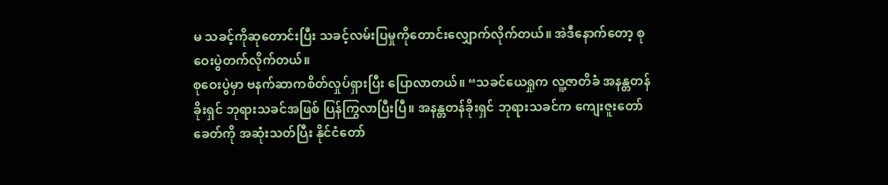မ သခင့်ကိုဆုတောင်းပြီး သခင့်လမ်းပြမှုကိုတောင်းလျှောက်လိုက်တယ်။ အဲဒီနောက်တော့ စုဝေးပွဲတက်လိုက်တယ်။
စုဝေးပွဲမှာ ဗနက်ဆာကစိတ်လှုပ်ရှားပြီး ပြောလာတယ်။ “သခင်ယေရှုက လူ့ဇာတိခံ အနန္တတန်ခိုးရှင် ဘုရားသခင်အဖြစ် ပြန်ကြွလာပြီးပြီ။ အနန္တတန်ခိုးရှင် ဘုရားသခင်က ကျေးဇူးတော်ခေတ်ကို အဆုံးသတ်ပြီး နိုင်ငံတော်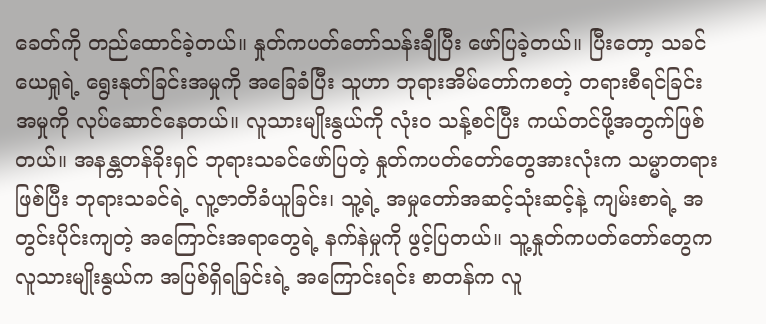ခေတ်ကို တည်ထောင်ခဲ့တယ်။ နှုတ်ကပတ်တော်သန်းချီပြီး ဖော်ပြခဲ့တယ်။ ပြီးတော့ သခင်ယေရှုရဲ့ ရွေးနုတ်ခြင်းအမှုကို အခြေခံပြီး သူဟာ ဘုရားအိမ်တော်ကစတဲ့ တရားစီရင်ခြင်းအမှုကို လုပ်ဆောင်နေတယ်။ လူသားမျိုးနွယ်ကို လုံးဝ သန့်စင်ပြီး ကယ်တင်ဖို့အတွက်ဖြစ်တယ်။ အနန္တတန်ခိုးရှင် ဘုရားသခင်ဖော်ပြတဲ့ နှုတ်ကပတ်တော်တွေအားလုံးက သမ္မာတရားဖြစ်ပြီး ဘုရားသခင်ရဲ့ လူ့ဇာတိခံယူခြင်း၊ သူ့ရဲ့ အမှုတော်အဆင့်သုံးဆင့်နဲ့ ကျမ်းစာရဲ့ အတွင်းပိုင်းကျတဲ့ အကြောင်းအရာတွေရဲ့ နက်နဲမှုကို ဖွင့်ပြတယ်။ သူ့နှုတ်ကပတ်တော်တွေက လူသားမျိုးနွယ်က အပြစ်ရှိရခြင်းရဲ့ အကြောင်းရင်း စာတန်က လူ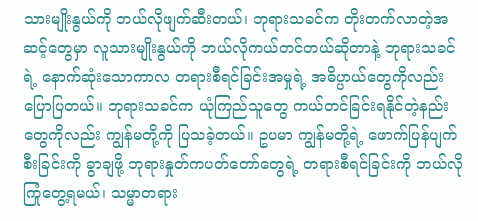သားမျိုးနွယ်ကို ဘယ်လိုဖျက်ဆီးတယ်၊ ဘုရားသခင်က တိုးတက်လာတဲ့အဆင့်တွေမှာ လူသားမျိုးနွယ်ကို ဘယ်လိုကယ်တင်တယ်ဆိုတာနဲ့ ဘုရားသခင်ရဲ့ နောက်ဆုံးသောကာလ တရားစီရင်ခြင်းအမှုရဲ့ အဓိပ္ပာယ်တွေကိုလည်း ပြောပြတယ်။ ဘုရားသခင်က ယုံကြည်သူတွေ ကယ်တင်ခြင်းရနိုင်တဲ့နည်းတွေကိုလည်း ကျွန်မတို့ကို ပြသခဲ့တယ်။ ဥပမာ ကျွန်မတို့ရဲ့ ဖောက်ပြန်ပျက်စီးခြင်းကို ခွာချဖို့ ဘုရားနှုတ်ကပတ်တော်တွေရဲ့ တရားစီရင်ခြင်းကို ဘယ်လိုကြုံတွေ့ရမယ်၊ သမ္မာတရား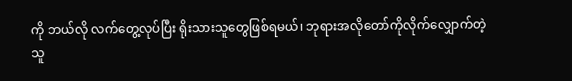ကို ဘယ်လို လက်တွေ့လုပ်ပြီး ရိုးသားသူတွေဖြစ်ရမယ်၊ ဘုရားအလိုတော်ကိုလိုက်လျှောက်တဲ့သူ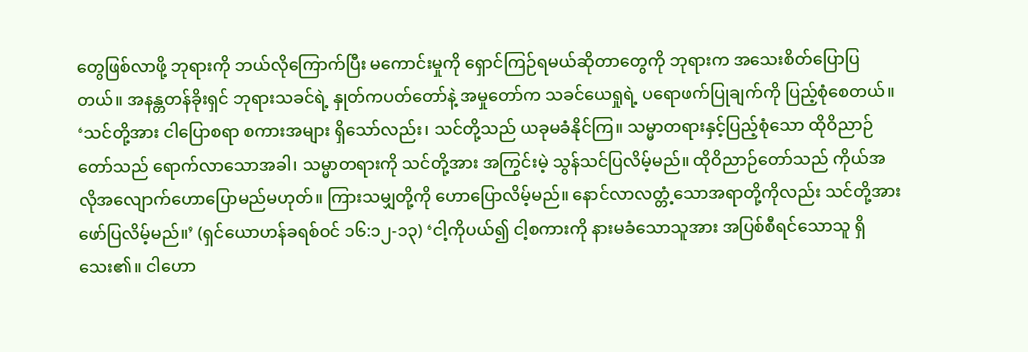တွေဖြစ်လာဖို့ ဘုရားကို ဘယ်လိုကြောက်ပြီး မကောင်းမှုကို ရှောင်ကြဉ်ရမယ်ဆိုတာတွေကို ဘုရားက အသေးစိတ်ပြောပြတယ်။ အနန္တတန်ခိုးရှင် ဘုရားသခင်ရဲ့ နှုတ်ကပတ်တော်နဲ့ အမှုတော်က သခင်ယေရှုရဲ့ ပရောဖက်ပြုချက်ကို ပြည့်စုံစေတယ်။ ‘သင်တို့အား ငါပြောစရာ စကားအများ ရှိသော်လည်း၊ သင်တို့သည် ယခုမခံနိုင်ကြ။ သမ္မာတရားနှင့်ပြည့်စုံသော ထိုဝိညာဉ်တော်သည် ရောက်လာသောအခါ၊ သမ္မာတရားကို သင်တို့အား အကြွင်းမဲ့ သွန်သင်ပြလိမ့်မည်။ ထိုဝိညာဉ်တော်သည် ကိုယ်အလိုအလျောက်ဟောပြောမည်မဟုတ်။ ကြားသမျှတို့ကို ဟောပြောလိမ့်မည်။ နောင်လာလတ္တံ့သောအရာတို့ကိုလည်း သင်တို့အား ဖော်ပြလိမ့်မည်။’ (ရှင်ယောဟန်ခရစ်ဝင် ၁၆:၁၂-၁၃) ‘ငါ့ကိုပယ်၍ ငါ့စကားကို နားမခံသောသူအား အပြစ်စီရင်သောသူ ရှိသေး၏။ ငါဟော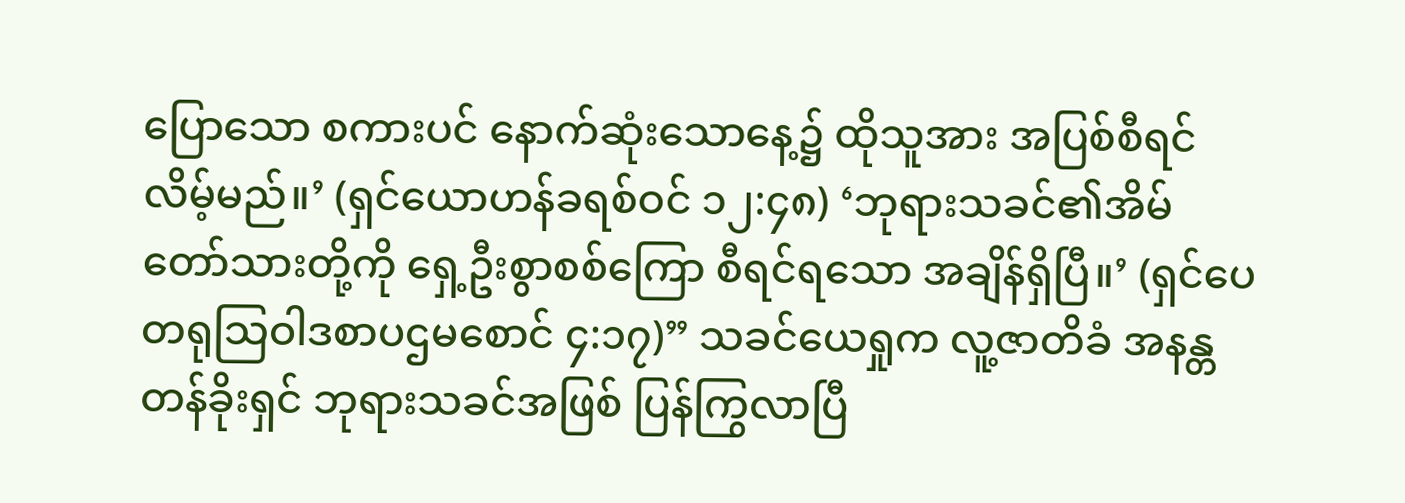ပြောသော စကားပင် နောက်ဆုံးသောနေ့၌ ထိုသူအား အပြစ်စီရင်လိမ့်မည်။’ (ရှင်ယောဟန်ခရစ်ဝင် ၁၂:၄၈) ‘ဘုရားသခင်၏အိမ်တော်သားတို့ကို ရှေ့ဦးစွာစစ်ကြော စီရင်ရသော အချိန်ရှိပြီ။’ (ရှင်ပေတရုသြဝါဒစာပဌမစောင် ၄:၁၇)” သခင်ယေရှုက လူ့ဇာတိခံ အနန္တတန်ခိုးရှင် ဘုရားသခင်အဖြစ် ပြန်ကြွလာပြီ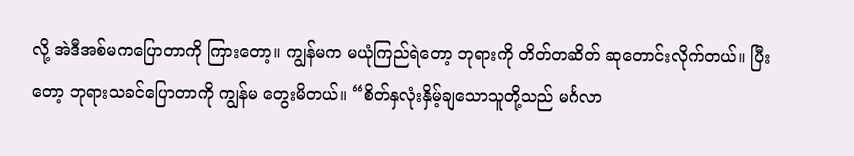လို့ အဲဒီအစ်မကပြောတာကို ကြားတော့။ ကျွန်မက မယုံကြည်ရဲတော့ ဘုရားကို တိတ်တဆိတ် ဆုတောင်းလိုက်တယ်။ ပြီးတော့ ဘုရားသခင်ပြောတာကို ကျွန်မ တွေးမိတယ်။ “စိတ်နှလုံးနှိမ့်ချသောသူတို့သည် မင်္ဂလာ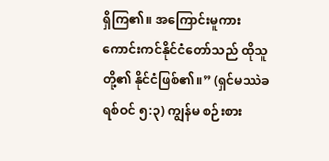ရှိကြ၏။ အကြောင်းမူကား ကောင်းကင်နိုင်ငံတော်သည် ထိုသူတို့၏ နိုင်ငံဖြစ်၏။” (ရှင်မဿဲခရစ်ဝင် ၅:၃) ကျွန်မ စဉ်းစား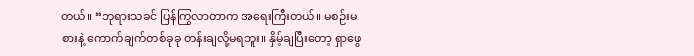တယ်။ “ဘုရားသခင် ပြန်ကြွလာတာက အရေးကြီးတယ်။ မစဉ်းမစားနဲ့ ကောက်ချက်တစ်ခုခု တန်းချလို့မရဘူး။ နှိမ့်ချပြီးတော့ ရှာဖွေ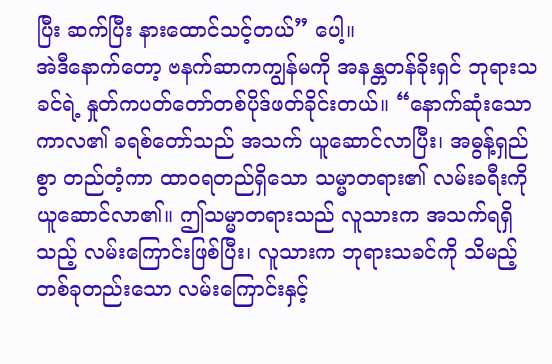ပြီး ဆက်ပြီး နားထောင်သင့်တယ်” ပေါ့။
အဲဒီနောက်တော့ ဗနက်ဆာကကျွန်မကို အနန္တတန်ခိုးရှင် ဘုရားသခင်ရဲ့ နှုတ်ကပတ်တော်တစ်ပိုဒ်ဖတ်ခိုင်းတယ်။ “နောက်ဆုံးသောကာလ၏ ခရစ်တော်သည် အသက် ယူဆောင်လာပြီး၊ အဓွန့်ရှည်စွာ တည်တံ့ကာ ထာဝရတည်ရှိသော သမ္မာတရား၏ လမ်းခရီးကို ယူဆောင်လာ၏။ ဤသမ္မာတရားသည် လူသားက အသက်ရရှိသည့် လမ်းကြောင်းဖြစ်ပြီး၊ လူသားက ဘုရားသခင်ကို သိမည့် တစ်ခုတည်းသော လမ်းကြောင်းနှင့်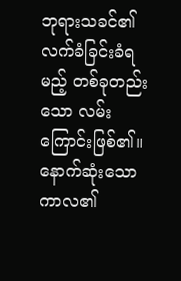ဘုရားသခင်၏ လက်ခံခြင်းခံရမည့် တစ်ခုတည်းသော လမ်းကြောင်းဖြစ်၏။ နောက်ဆုံးသောကာလ၏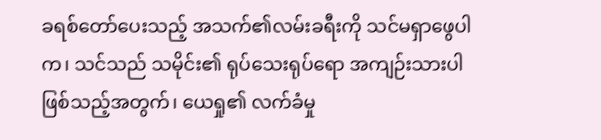ခရစ်တော်ပေးသည့် အသက်၏လမ်းခရီးကို သင်မရှာဖွေပါက၊ သင်သည် သမိုင်း၏ ရုပ်သေးရုပ်ရော အကျဉ်းသားပါ ဖြစ်သည့်အတွက်၊ ယေရှု၏ လက်ခံမှု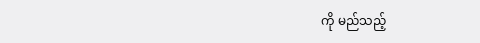ကို မည်သည့်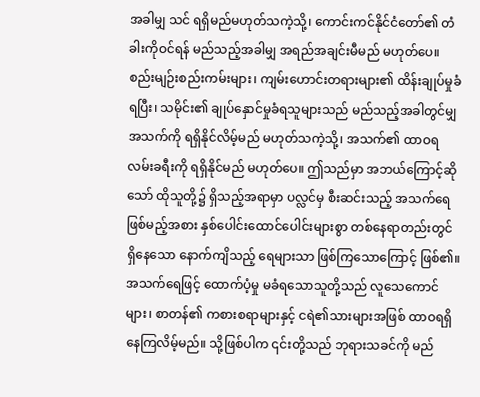အခါမျှ သင် ရရှိမည်မဟုတ်သကဲ့သို့၊ ကောင်းကင်နိုင်ငံတော်၏ တံခါးကိုဝင်ရန် မည်သည့်အခါမျှ အရည်အချင်းမီမည် မဟုတ်ပေ။ စည်းမျဉ်းစည်းကမ်းများ၊ ကျမ်းဟောင်းတရားများ၏ ထိန်းချုပ်မှုခံရပြီး၊ သမိုင်း၏ ချုပ်နှောင်မှုခံရသူများသည် မည်သည့်အခါတွင်မျှ အသက်ကို ရရှိနိုင်လိမ့်မည် မဟုတ်သကဲ့သို့၊ အသက်၏ ထာဝရလမ်းခရီးကို ရရှိနိုင်မည် မဟုတ်ပေ။ ဤသည်မှာ အဘယ်ကြောင့်ဆိုသော် ထိုသူတို့၌ ရှိသည့်အရာမှာ ပလ္လင်မှ စီးဆင်းသည့် အသက်ရေ ဖြစ်မည့်အစား နှစ်ပေါင်းထောင်ပေါင်းများစွာ တစ်နေရာတည်းတွင် ရှိနေသော နောက်ကျိသည့် ရေများသာ ဖြစ်ကြသောကြောင့် ဖြစ်၏။ အသက်ရေဖြင့် ထောက်ပံ့မှု မခံရသောသူတို့သည် လူသေကောင်များ၊ စာတန်၏ ကစားစရာများနှင့် ငရဲ၏သားများအဖြစ် ထာဝရရှိနေကြလိမ့်မည်။ သို့ဖြစ်ပါက ၎င်းတို့သည် ဘုရားသခင်ကို မည်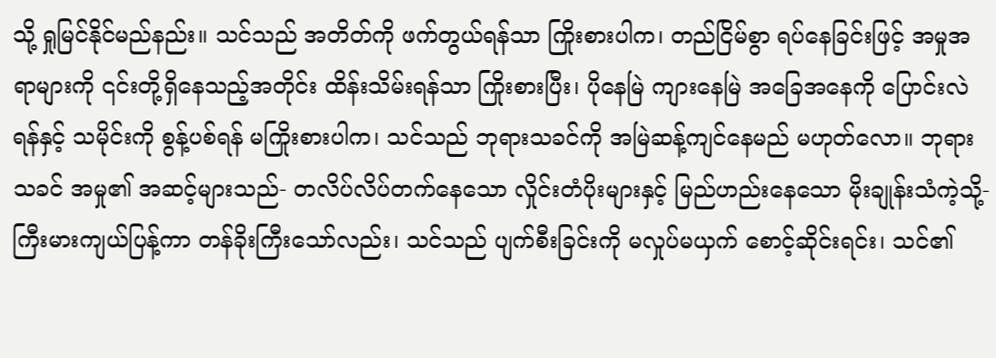သို့ ရှုမြင်နိုင်မည်နည်း။ သင်သည် အတိတ်ကို ဖက်တွယ်ရန်သာ ကြိုးစားပါက၊ တည်ငြိမ်စွာ ရပ်နေခြင်းဖြင့် အမှုအရာများကို ၎င်းတို့ရှိနေသည့်အတိုင်း ထိန်းသိမ်းရန်သာ ကြိုးစားပြီး၊ ပိုနေမြဲ ကျားနေမြဲ အခြေအနေကို ပြောင်းလဲရန်နှင့် သမိုင်းကို စွန့်ပစ်ရန် မကြိုးစားပါက၊ သင်သည် ဘုရားသခင်ကို အမြဲဆန့်ကျင်နေမည် မဟုတ်လော။ ဘုရားသခင် အမှု၏ အဆင့်များသည်- တလိပ်လိပ်တက်နေသော လှိုင်းတံပိုးများနှင့် မြည်ဟည်းနေသော မိုးချုန်းသံကဲ့သို့- ကြီးမားကျယ်ပြန့်ကာ တန်ခိုးကြီးသော်လည်း၊ သင်သည် ပျက်စီးခြင်းကို မလှုပ်မယှက် စောင့်ဆိုင်းရင်း၊ သင်၏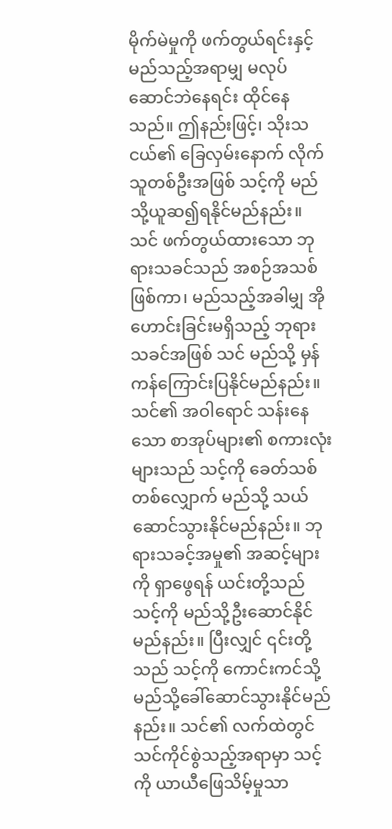မိုက်မဲမှုကို ဖက်တွယ်ရင်းနှင့် မည်သည့်အရာမျှ မလုပ်ဆောင်ဘဲနေရင်း ထိုင်နေသည်။ ဤနည်းဖြင့်၊ သိုးသငယ်၏ ခြေလှမ်းနောက် လိုက်သူတစ်ဦးအဖြစ် သင့်ကို မည်သို့ယူဆ၍ရနိုင်မည်နည်း။ သင် ဖက်တွယ်ထားသော ဘုရားသခင်သည် အစဉ်အသစ်ဖြစ်ကာ၊ မည်သည့်အခါမျှ အိုဟောင်းခြင်းမရှိသည့် ဘုရားသခင်အဖြစ် သင် မည်သို့ မှန်ကန်ကြောင်းပြနိုင်မည်နည်း။ သင်၏ အဝါရောင် သန်းနေသော စာအုပ်များ၏ စကားလုံးများသည် သင့်ကို ခေတ်သစ်တစ်လျှောက် မည်သို့ သယ်ဆောင်သွားနိုင်မည်နည်း။ ဘုရားသခင့်အမှု၏ အဆင့်များကို ရှာဖွေရန် ယင်းတို့သည် သင့်ကို မည်သို့ဦးဆောင်နိုင်မည်နည်း။ ပြီးလျှင် ၎င်းတို့သည် သင့်ကို ကောင်းကင်သို့ မည်သို့ခေါ်ဆောင်သွားနိုင်မည်နည်း။ သင်၏ လက်ထဲတွင် သင်ကိုင်စွဲသည့်အရာမှာ သင့်ကို ယာယီဖြေသိမ့်မှုသာ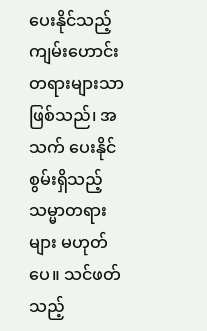ပေးနိုင်သည့် ကျမ်းဟောင်းတရားများသာဖြစ်သည်၊ အသက် ပေးနိုင်စွမ်းရှိသည့် သမ္မာတရားများ မဟုတ်ပေ။ သင်ဖတ်သည့်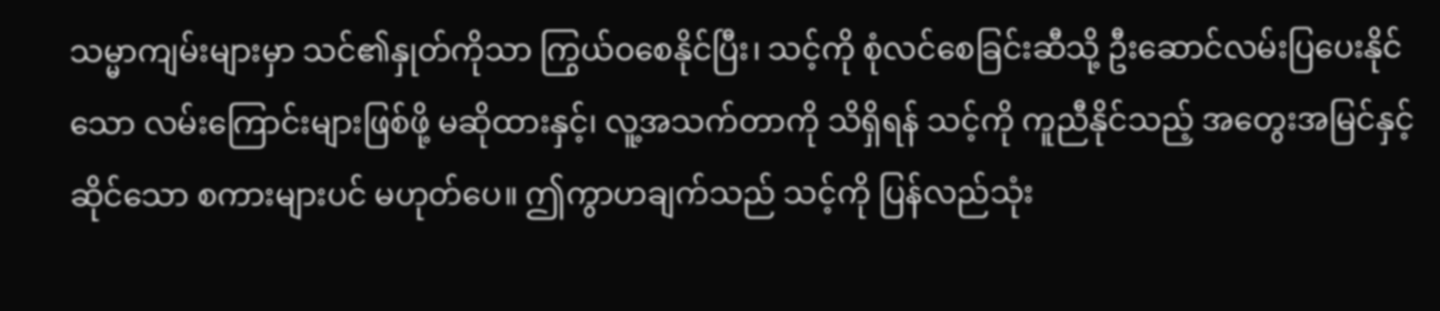သမ္မာကျမ်းများမှာ သင်၏နှုတ်ကိုသာ ကြွယ်ဝစေနိုင်ပြီး၊ သင့်ကို စုံလင်စေခြင်းဆီသို့ ဦးဆောင်လမ်းပြပေးနိုင်သော လမ်းကြောင်းများဖြစ်ဖို့ မဆိုထားနှင့်၊ လူ့အသက်တာကို သိရှိရန် သင့်ကို ကူညီနိုင်သည့် အတွေးအမြင်နှင့်ဆိုင်သော စကားများပင် မဟုတ်ပေ။ ဤကွာဟချက်သည် သင့်ကို ပြန်လည်သုံး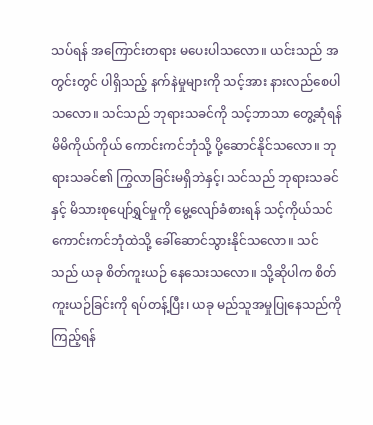သပ်ရန် အကြောင်းတရား မပေးပါသလော။ ယင်းသည် အတွင်းတွင် ပါရှိသည့် နက်နဲမှုများကို သင့်အား နားလည်စေပါသလော။ သင်သည် ဘုရားသခင်ကို သင့်ဘာသာ တွေ့ဆုံရန် မိမိကိုယ်ကိုယ် ကောင်းကင်ဘုံသို့ ပို့ဆောင်နိုင်သလော။ ဘုရားသခင်၏ ကြွလာခြင်းမရှိဘဲနှင့်၊ သင်သည် ဘုရားသခင်နှင့် မိသားစုပျော်ရွှင်မှုကို မွေ့လျော်ခံစားရန် သင့်ကိုယ်သင် ကောင်းကင်ဘုံထဲသို့ ခေါ်ဆောင်သွားနိုင်သလော။ သင်သည် ယခု စိတ်ကူးယဉ် နေသေးသလော။ သို့ဆိုပါက စိတ်ကူးယဉ်ခြင်းကို ရပ်တန့်ပြီး၊ ယခု မည်သူအမှုပြုနေသည်ကို ကြည့်ရန်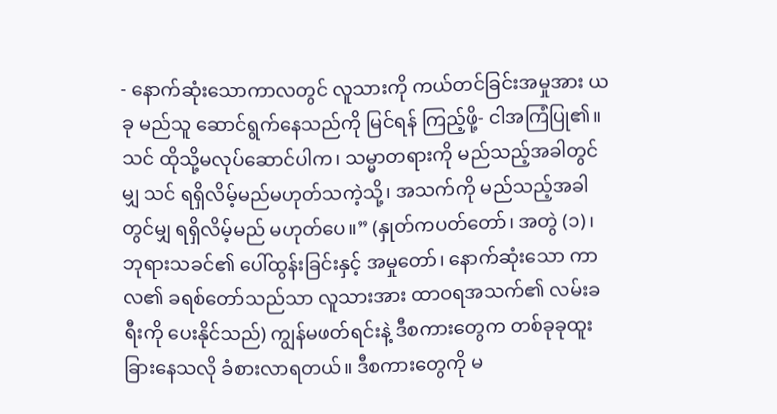- နောက်ဆုံးသောကာလတွင် လူသားကို ကယ်တင်ခြင်းအမှုအား ယခု မည်သူ ဆောင်ရွက်နေသည်ကို မြင်ရန် ကြည့်ဖို့- ငါအကြံပြု၏။ သင် ထိုသို့မလုပ်ဆောင်ပါက၊ သမ္မာတရားကို မည်သည့်အခါတွင်မျှ သင် ရရှိလိမ့်မည်မဟုတ်သကဲ့သို့၊ အသက်ကို မည်သည့်အခါတွင်မျှ ရရှိလိမ့်မည် မဟုတ်ပေ။” (နှုတ်ကပတ်တော်၊ အတွဲ (၁)၊ ဘုရားသခင်၏ ပေါ်ထွန်းခြင်းနှင့် အမှုတော်၊ နောက်ဆုံးသော ကာလ၏ ခရစ်တော်သည်သာ လူသားအား ထာဝရအသက်၏ လမ်းခရီးကို ပေးနိုင်သည်) ကျွန်မဖတ်ရင်းနဲ့ ဒီစကားတွေက တစ်ခုခုထူးခြားနေသလို ခံစားလာရတယ်။ ဒီစကားတွေကို မ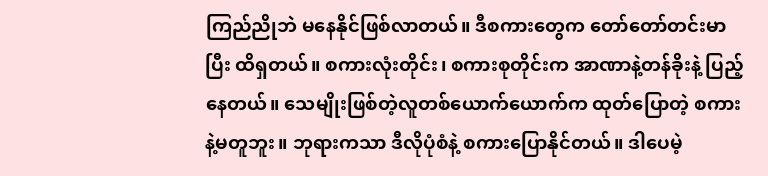ကြည်ညိုဘဲ မနေနိုင်ဖြစ်လာတယ်။ ဒီစကားတွေက တော်တော်တင်းမာပြီး ထိရှတယ်။ စကားလုံးတိုင်း၊ စကားစုတိုင်းက အာဏာနဲ့တန်ခိုးနဲ့ ပြည့်နေတယ်။ သေမျိုးဖြစ်တဲ့လူတစ်ယောက်ယောက်က ထုတ်ပြောတဲ့ စကားနဲ့မတူဘူး။ ဘုရားကသာ ဒီလိုပုံစံနဲ့ စကားပြောနိုင်တယ်။ ဒါပေမဲ့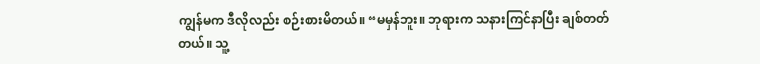ကျွန်မက ဒီလိုလည်း စဉ်းစားမိတယ်။ “မမှန်ဘူး။ ဘုရားက သနားကြင်နာပြီး ချစ်တတ်တယ်။ သူ့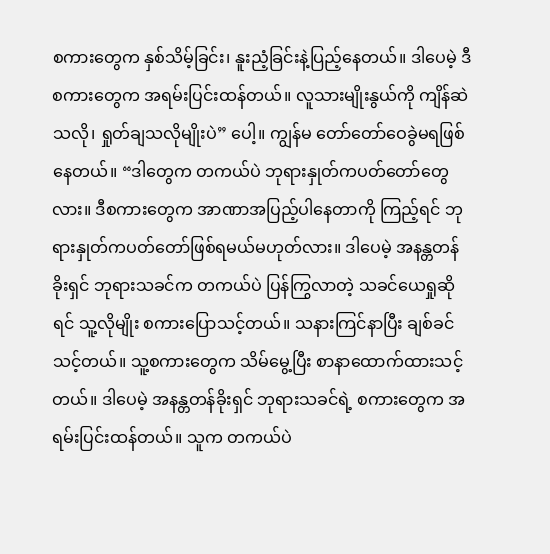စကားတွေက နှစ်သိမ့်ခြင်း၊ နူးညံ့ခြင်းနဲ့ပြည့်နေတယ်။ ဒါပေမဲ့ ဒီစကားတွေက အရမ်းပြင်းထန်တယ်။ လူသားမျိုးနွယ်ကို ကျိန်ဆဲသလို၊ ရှုတ်ချသလိုမျိုးပဲ” ပေါ့။ ကျွန်မ တော်တော်ဝေခွဲမရဖြစ်နေတယ်။ “ဒါတွေက တကယ်ပဲ ဘုရားနှုတ်ကပတ်တော်တွေလား။ ဒီစကားတွေက အာဏာအပြည့်ပါနေတာကို ကြည့်ရင် ဘုရားနှုတ်ကပတ်တော်ဖြစ်ရမယ်မဟုတ်လား။ ဒါပေမဲ့ အနန္တတန်ခိုးရှင် ဘုရားသခင်က တကယ်ပဲ ပြန်ကြွလာတဲ့ သခင်ယေရှုဆိုရင် သူ့လိုမျိုး စကားပြောသင့်တယ်။ သနားကြင်နာပြီး ချစ်ခင်သင့်တယ်။ သူ့စကားတွေက သိမ်မွေ့ပြီး စာနာထောက်ထားသင့်တယ်။ ဒါပေမဲ့ အနန္တတန်ခိုးရှင် ဘုရားသခင်ရဲ့ စကားတွေက အရမ်းပြင်းထန်တယ်။ သူက တကယ်ပဲ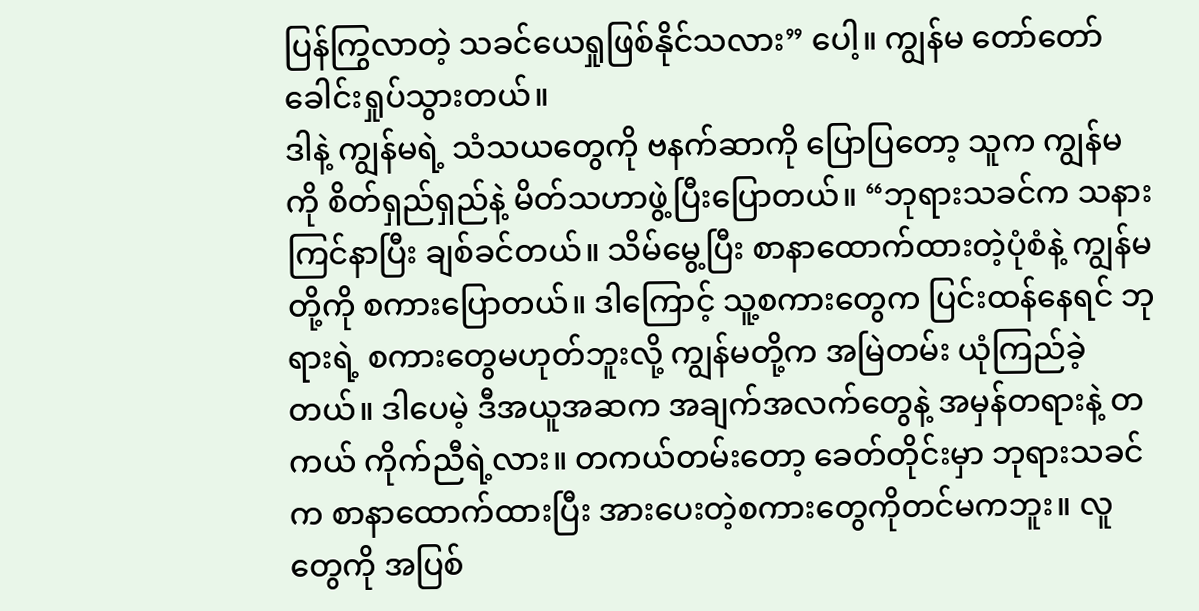ပြန်ကြွလာတဲ့ သခင်ယေရှုဖြစ်နိုင်သလား” ပေါ့။ ကျွန်မ တော်တော်ခေါင်းရှုပ်သွားတယ်။
ဒါနဲ့ ကျွန်မရဲ့ သံသယတွေကို ဗနက်ဆာကို ပြောပြတော့ သူက ကျွန်မကို စိတ်ရှည်ရှည်နဲ့ မိတ်သဟာဖွဲ့ပြီးပြောတယ်။ “ဘုရားသခင်က သနားကြင်နာပြီး ချစ်ခင်တယ်။ သိမ်မွေ့ပြီး စာနာထောက်ထားတဲ့ပုံစံနဲ့ ကျွန်မတို့ကို စကားပြောတယ်။ ဒါကြောင့် သူ့စကားတွေက ပြင်းထန်နေရင် ဘုရားရဲ့ စကားတွေမဟုတ်ဘူးလို့ ကျွန်မတို့က အမြဲတမ်း ယုံကြည်ခဲ့တယ်။ ဒါပေမဲ့ ဒီအယူအဆက အချက်အလက်တွေနဲ့ အမှန်တရားနဲ့ တကယ် ကိုက်ညီရဲ့လား။ တကယ်တမ်းတော့ ခေတ်တိုင်းမှာ ဘုရားသခင်က စာနာထောက်ထားပြီး အားပေးတဲ့စကားတွေကိုတင်မကဘူး။ လူတွေကို အပြစ်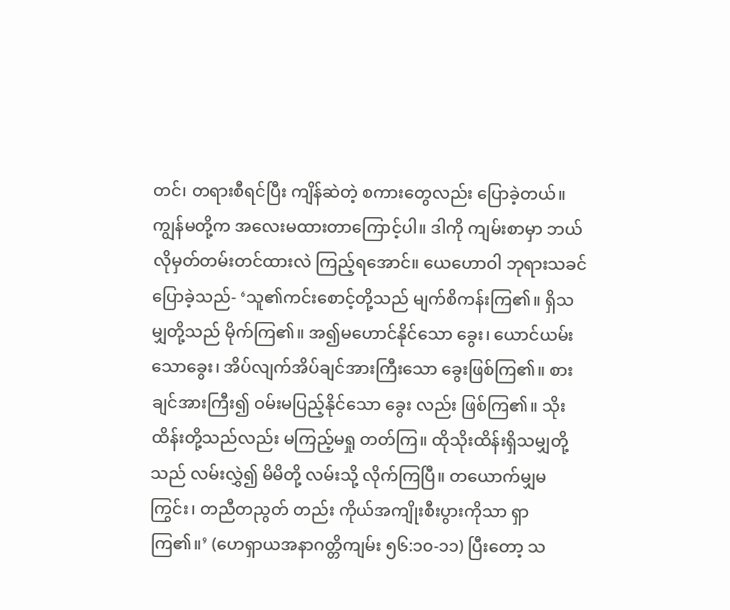တင်၊ တရားစီရင်ပြီး ကျိန်ဆဲတဲ့ စကားတွေလည်း ပြောခဲ့တယ်။ ကျွန်မတို့က အလေးမထားတာကြောင့်ပါ။ ဒါကို ကျမ်းစာမှာ ဘယ်လိုမှတ်တမ်းတင်ထားလဲ ကြည့်ရအောင်။ ယေဟောဝါ ဘုရားသခင် ပြောခဲ့သည်- ‘သူ၏ကင်းစောင့်တို့သည် မျက်စိကန်းကြ၏။ ရှိသမျှတို့သည် မိုက်ကြ၏။ အ၍မဟောင်နိုင်သော ခွေး၊ ယောင်ယမ်းသောခွေး၊ အိပ်လျက်အိပ်ချင်အားကြီးသော ခွေးဖြစ်ကြ၏။ စားချင်အားကြီး၍ ဝမ်းမပြည့်နိုင်သော ခွေး လည်း ဖြစ်ကြ၏။ သိုးထိန်းတို့သည်လည်း မကြည့်မရှု တတ်ကြ။ ထိုသိုးထိန်းရှိသမျှတို့သည် လမ်းလွှဲ၍ မိမိတို့ လမ်းသို့ လိုက်ကြပြီ။ တယောက်မျှမကြွင်း၊ တညီတညွတ် တည်း ကိုယ်အကျိုးစီးပွားကိုသာ ရှာကြ၏။’ (ဟေရှာယအနာဂတ္တိကျမ်း ၅၆:၁၀-၁၁) ပြီးတော့ သ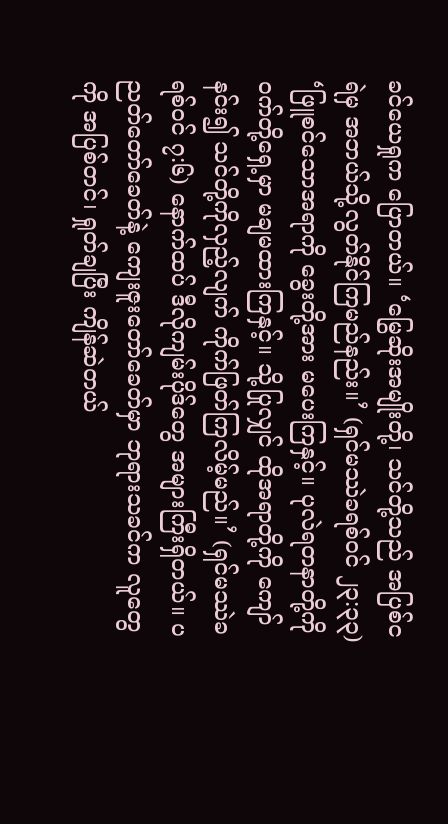ခင်ယေရှုက ပြောတယ်။ ‘မြွေဆိုးအမျိုးတို့၊ သင်တို့သည် အပြစ်ငရဲမှ အဘယ်သို့လွတ်နိုင်ကြမည်နည်း။’ (ရှင်မဿဲခရစ်ဝင် ၂၃:၃၃) ‘ဖြူစင်သောအရာကို ခွေးတို့အား မပေးကြနှင့်။ ပုလဲရတနာတို့ကို ဝက်တို့ရှေ့မှာ မချမထားကြနှင့်။ သို့ပြုလျှင် ထိုအရာတို့ကို ကျော်နင်း၍ သင်တို့ကိုလှည့်လျက် ကိုက်ဖြတ်ကြလိမ့်မည်။’ (ရှင်မဿဲခရစ်ဝင် ၇:၆) နောက်ထပ် ဒီလိုကျမ်းပိုဒ်တွေ အများကြီးရှိတယ်။ ပညတ်တော်ခေတ်နဲ့ ကျေးဇူးတော်ခေတ်မှာ ဘုရားသခင်က လူတွေကို အပြစ်တင်၊ ရှုတ်ချပြီး ကျိန်ဆဲတယ်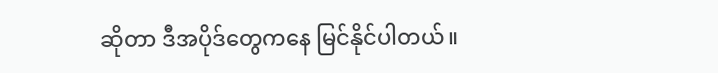ဆိုတာ ဒီအပိုဒ်တွေကနေ မြင်နိုင်ပါတယ်။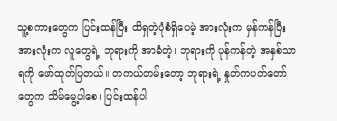သူ့စကားတွေက ပြင်းထန်ပြီး ထိရှတဲ့ပုံစံရှိပေမဲ့ အားလုံးက မှန်ကန်ပြီး အားလုံးက လူတွေရဲ့ ဘုရားကို အာခံတဲ့၊ ဘုရားကို ပုန်ကန်တဲ့ အနှစ်သာရကို ဖော်ထုတ်ပြတယ်။ တကယ်တမ်းတော့ ဘုရားရဲ့ နှုတ်ကပတ်တော်တွေက သိမ်မွေ့ပါစေ၊ ပြင်းထန်ပါ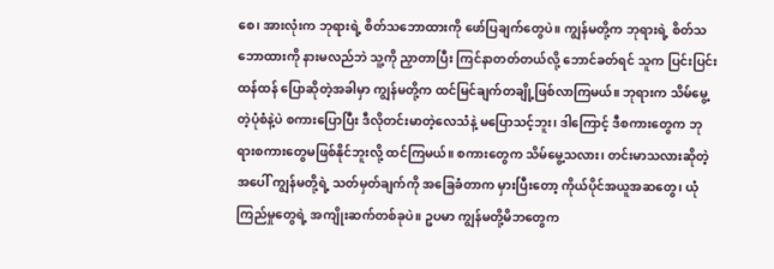စေ၊ အားလုံးက ဘုရားရဲ့ စိတ်သဘောထားကို ဖော်ပြချက်တွေပဲ။ ကျွန်မတို့က ဘုရားရဲ့ စိတ်သဘောထားကို နားမလည်ဘဲ သူ့ကို ညှာတာပြီး ကြင်နာတတ်တယ်လို့ ဘောင်ခတ်ရင် သူက ပြင်းပြင်းထန်ထန် ပြောဆိုတဲ့အခါမှာ ကျွန်မတို့က ထင်မြင်ချက်တချို့ဖြစ်လာကြမယ်။ ဘုရားက သိမ်မွေ့တဲ့ပုံစံနဲ့ပဲ စကားပြောပြီး ဒီလိုတင်းမာတဲ့လေသံနဲ့ မပြောသင့်ဘူး၊ ဒါကြောင့် ဒီစကားတွေက ဘုရားစကားတွေမဖြစ်နိုင်ဘူးလို့ ထင်ကြမယ်။ စကားတွေက သိမ်မွေ့သလား၊ တင်းမာသလားဆိုတဲ့အပေါ် ကျွန်မတို့ရဲ့ သတ်မှတ်ချက်ကို အခြေခံတာက မှားပြီးတော့ ကိုယ်ပိုင်အယူအဆတွေ၊ ယုံကြည်မှုတွေရဲ့ အကျိုးဆက်တစ်ခုပဲ။ ဥပမာ ကျွန်မတို့မိဘတွေက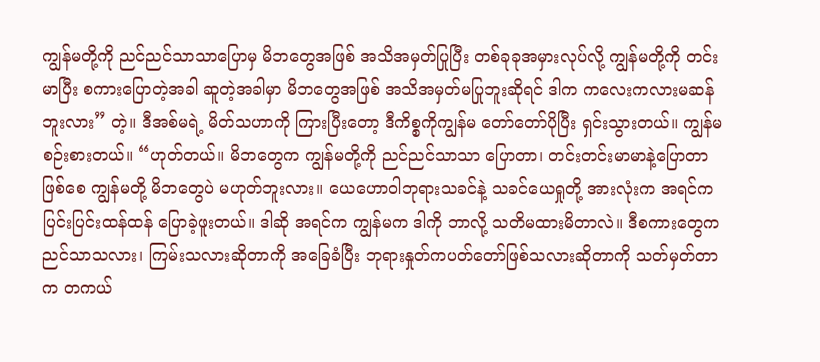ကျွန်မတို့ကို ညင်ညင်သာသာပြောမှ မိဘတွေအဖြစ် အသိအမှတ်ပြုပြီး တစ်ခုခုအမှားလုပ်လို့ ကျွန်မတို့ကို တင်းမာပြီး စကားပြောတဲ့အခါ ဆူတဲ့အခါမှာ မိဘတွေအဖြစ် အသိအမှတ်မပြုဘူးဆိုရင် ဒါက ကလေးကလားမဆန်ဘူးလား” တဲ့။ ဒီအစ်မရဲ့ မိတ်သဟာကို ကြားပြီးတော့ ဒီကိစ္စကိုကျွန်မ တော်တော်ပိုပြီး ရှင်းသွားတယ်။ ကျွန်မ စဉ်းစားတယ်။ “ဟုတ်တယ်။ မိဘတွေက ကျွန်မတို့ကို ညင်ညင်သာသာ ပြောတာ၊ တင်းတင်းမာမာနဲ့ပြောတာဖြစ်စေ ကျွန်မတို့ မိဘတွေပဲ မဟုတ်ဘူးလား။ ယေဟောဝါဘုရားသခင်နဲ့ သခင်ယေရှုတို့ အားလုံးက အရင်က ပြင်းပြင်းထန်ထန် ပြောခဲ့ဖူးတယ်။ ဒါဆို အရင်က ကျွန်မက ဒါကို ဘာလို့ သတိမထားမိတာလဲ။ ဒီစကားတွေက ညင်သာသလား၊ ကြမ်းသလားဆိုတာကို အခြေခံပြီး ဘုရားနှုတ်ကပတ်တော်ဖြစ်သလားဆိုတာကို သတ်မှတ်တာက တကယ်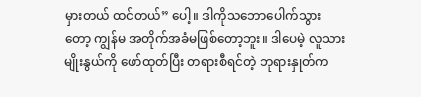မှားတယ် ထင်တယ်” ပေါ့။ ဒါကိုသဘောပေါက်သွားတော့ ကျွန်မ အတိုက်အခံမဖြစ်တော့ဘူး။ ဒါပေမဲ့ လူသားမျိုးနွယ်ကို ဖော်ထုတ်ပြီး တရားစီရင်တဲ့ ဘုရားနှုတ်က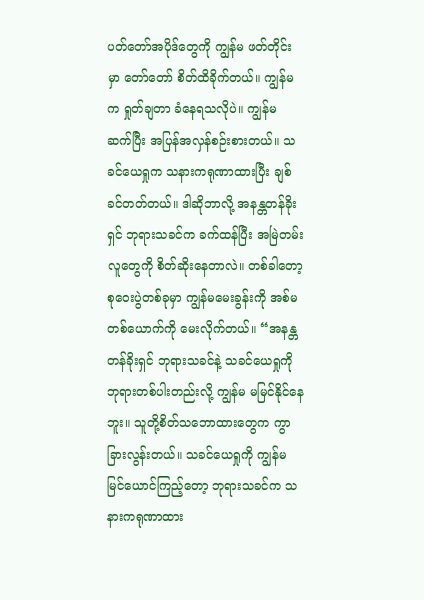ပတ်တော်အပိုဒ်တွေကို ကျွန်မ ဖတ်တိုင်းမှာ တော်တော် စိတ်ထိခိုက်တယ်။ ကျွန်မက ရှုတ်ချတာ ခံနေရသလိုပဲ။ ကျွန်မ ဆက်ပြီး အပြန်အလှန်စဉ်းစားတယ်။ သခင်ယေရှုက သနားကရုဏာထားပြီး ချစ်ခင်တတ်တယ်။ ဒါဆိုဘာလို့ အနန္တတန်ခိုးရှင် ဘုရားသခင်က ခက်ထန်ပြီး အမြဲတမ်း လူတွေကို စိတ်ဆိုးနေတာလဲ။ တစ်ခါတော့ စုဝေးပွဲတစ်ခုမှာ ကျွန်မမေးခွန်းကို အစ်မတစ်ယောက်ကို မေးလိုက်တယ်။ “အနန္တတန်ခိုးရှင် ဘုရားသခင်နဲ့ သခင်ယေရှုကို ဘုရားတစ်ပါးတည်းလို့ ကျွန်မ မမြင်နိုင်နေဘူး။ သူတို့စိတ်သဘောထားတွေက ကွာခြားလွန်းတယ်။ သခင်ယေရှုကို ကျွန်မ မြင်ယောင်ကြည့်တော့ ဘုရားသခင်က သနားကရုဏာထား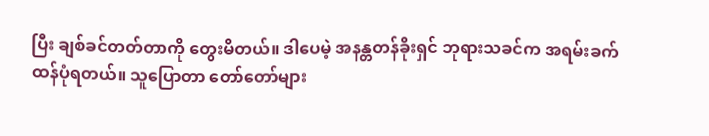ပြီး ချစ်ခင်တတ်တာကို တွေးမိတယ်။ ဒါပေမဲ့ အနန္တတန်ခိုးရှင် ဘုရားသခင်က အရမ်းခက်ထန်ပုံရတယ်။ သူပြောတာ တော်တော်များ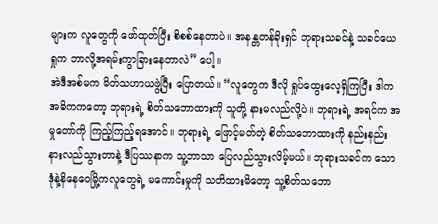များက လူတွေကို ဖော်ထုတ်ပြီး စိစစ်နေတာပဲ။ အနန္တတန်ခိုးရှင် ဘုရားသခင်နဲ့ သခင်ယေရှုက ဘာလို့အရမ်းကွာခြားနေတာလဲ” ပေါ့။
အဲဒီအစ်မက မိတ်သဟာယဖွဲ့ပြီး ပြောတယ်။ “လူတွေက ဒီလို ရှုပ်ထွေးလေ့ရှိကြပြီး ဒါက အဓိကကတော့ ဘုရားရဲ့ စိတ်သဘောထားကို သူတို့ နားမလည်လို့ပဲ။ ဘုရားရဲ့ အရင်က အမှုတော်ကို ကြည့်ကြည့်ရအောင်။ ဘုရားရဲ့ ဖြောင့်မတ်တဲ့ စိတ်သဘောထားကို နည်းနည်းနားလည်သွားတာနဲ့ ဒီပြဿနာက သူ့ဘာသာ ပြေလည်သွားလိမ့်မယ်။ ဘုရားသခင်က သောဒုံနဲ့နိနေဝေမြို့ကလူတွေရဲ့ မကောင်းမှုကို သတိထားမိတော့ သူ့စိတ်သဘော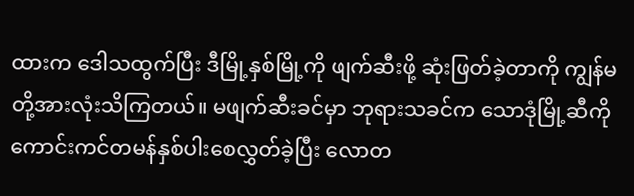ထားက ဒေါသထွက်ပြီး ဒီမြို့နှစ်မြို့ကို ဖျက်ဆီးဖို့ ဆုံးဖြတ်ခဲ့တာကို ကျွန်မတို့အားလုံးသိကြတယ်။ မဖျက်ဆီးခင်မှာ ဘုရားသခင်က သောဒုံမြို့ဆီကို ကောင်းကင်တမန်နှစ်ပါးစေလွှတ်ခဲ့ပြီး လောတ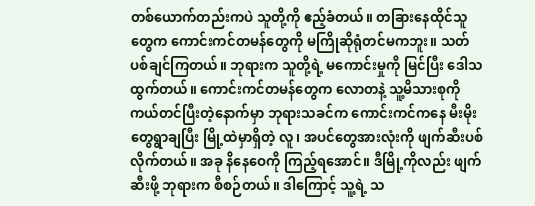တစ်ယောက်တည်းကပဲ သူတို့ကို ဧည့်ခံတယ်။ တခြားနေထိုင်သူတွေက ကောင်းကင်တမန်တွေကို မကြိုဆိုရုံတင်မကဘူး။ သတ်ပစ်ချင်ကြတယ်။ ဘုရားက သူတို့ရဲ့ မကောင်းမှုကို မြင်ပြီး ဒေါသထွက်တယ်။ ကောင်းကင်တမန်တွေက လောတနဲ့ သူ့မိသားစုကို ကယ်တင်ပြီးတဲ့နောက်မှာ ဘုရားသခင်က ကောင်းကင်ကနေ မီးမိုးတွေရွာချပြီး မြို့ထဲမှာရှိတဲ့ လူ၊ အပင်တွေအားလုံးကို ဖျက်ဆီးပစ်လိုက်တယ်။ အခု နိနေဝေကို ကြည့်ရအောင်။ ဒီမြို့ကိုလည်း ဖျက်ဆီးဖို့ ဘုရားက စီစဉ်တယ်။ ဒါကြောင့် သူ့ရဲ့ သ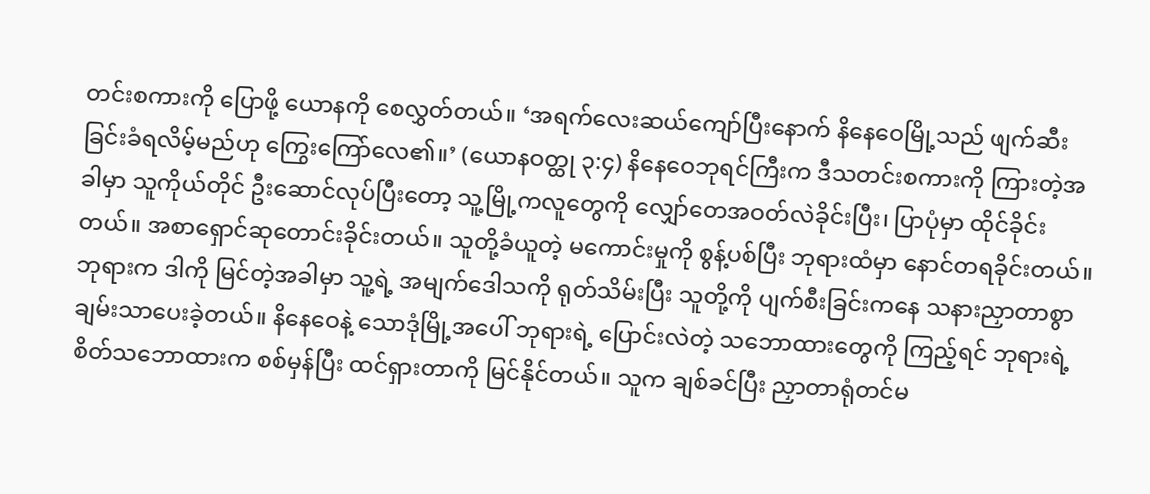တင်းစကားကို ပြောဖို့ ယောနကို စေလွှတ်တယ်။ ‘အရက်လေးဆယ်ကျော်ပြီးနောက် နိနေဝေမြို့သည် ဖျက်ဆီးခြင်းခံရလိမ့်မည်ဟု ကြွေးကြော်လေ၏။’ (ယောနဝတ္ထု ၃:၄) နိနေဝေဘုရင်ကြီးက ဒီသတင်းစကားကို ကြားတဲ့အခါမှာ သူကိုယ်တိုင် ဦးဆောင်လုပ်ပြီးတော့ သူ့မြို့ကလူတွေကို လျှော်တေအဝတ်လဲခိုင်းပြီး၊ ပြာပုံမှာ ထိုင်ခိုင်းတယ်။ အစာရှောင်ဆုတောင်းခိုင်းတယ်။ သူတို့ခံယူတဲ့ မကောင်းမှုကို စွန့်ပစ်ပြီး ဘုရားထံမှာ နောင်တရခိုင်းတယ်။ ဘုရားက ဒါကို မြင်တဲ့အခါမှာ သူ့ရဲ့ အမျက်ဒေါသကို ရုတ်သိမ်းပြီး သူတို့ကို ပျက်စီးခြင်းကနေ သနားညှာတာစွာ ချမ်းသာပေးခဲ့တယ်။ နိနေဝေနဲ့ သောဒုံမြို့အပေါ် ဘုရားရဲ့ ပြောင်းလဲတဲ့ သဘောထားတွေကို ကြည့်ရင် ဘုရားရဲ့ စိတ်သဘောထားက စစ်မှန်ပြီး ထင်ရှားတာကို မြင်နိုင်တယ်။ သူက ချစ်ခင်ပြီး ညှာတာရုံတင်မ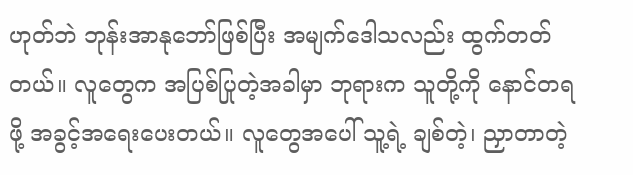ဟုတ်ဘဲ ဘုန်းအာနုဘော်ဖြစ်ပြီး အမျက်ဒေါသလည်း ထွက်တတ်တယ်။ လူတွေက အပြစ်ပြုတဲ့အခါမှာ ဘုရားက သူတို့ကို နောင်တရဖို့ အခွင့်အရေးပေးတယ်။ လူတွေအပေါ် သူ့ရဲ့ ချစ်တဲ့၊ ညှာတာတဲ့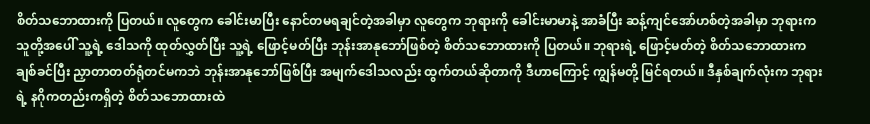စိတ်သဘောထားကို ပြတယ်။ လူတွေက ခေါင်းမာပြီး နောင်တမရချင်တဲ့အခါမှာ လူတွေက ဘုရားကို ခေါင်းမာမာနဲ့ အာခံပြီး ဆန့်ကျင်အော်ဟစ်တဲ့အခါမှာ ဘုရားက သူတို့အပေါ် သူ့ရဲ့ ဒေါသကို ထုတ်လွှတ်ပြီး သူ့ရဲ့ ဖြောင့်မတ်ပြီး ဘုန်းအာနုဘော်ဖြစ်တဲ့ စိတ်သဘောထားကို ပြတယ်။ ဘုရားရဲ့ ဖြောင့်မတ်တဲ့ စိတ်သဘောထားက ချစ်ခင်ပြီး ညှာတာတတ်ရုံတင်မကဘဲ ဘုန်းအာနုဘော်ဖြစ်ပြီး အမျက်ဒေါသလည်း ထွက်တယ်ဆိုတာကို ဒီဟာကြောင့် ကျွန်မတို့ မြင်ရတယ်။ ဒီနှစ်ချက်လုံးက ဘုရားရဲ့ နဂိုကတည်းကရှိတဲ့ စိတ်သဘောထားထဲ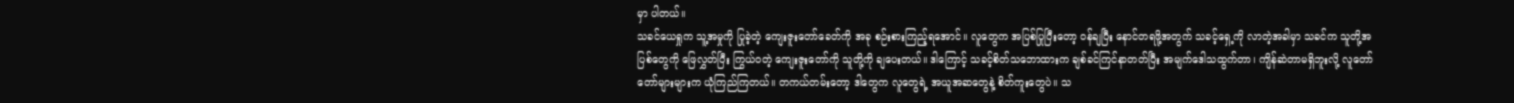မှာ ပါတယ်။
သခင်ယေရှုက သူ့အမှုကို ပြုခဲ့တဲ့ ကျေးဇူးတော်ခေတ်ကို အခု စဉ်းစားကြည့်ရအောင်။ လူတွေက အပြစ်ပြုပြီးတော့ ဝန်ချပြီး နောင်တရဖို့အတွက် သခင့်ရှေ့ကို လာတဲ့အခါမှာ သခင်က သူတို့အပြစ်တွေကို ဖြေလွှတ်ပြီး ကြွယ်ဝတဲ့ ကျေးဇူးတော်ကို သူတို့ကို ချပေးတယ်။ ဒါကြောင့် သခင့်စိတ်သဘောထားက ချစ်ခင်ကြင်နာတတ်ပြီး အမျက်ဒေါသထွက်တာ၊ ကျိန်ဆဲတာမရှိဘူးလို့ လူတော်တော်များများက ယုံကြည်ကြတယ်။ တကယ်တမ်းတော့ ဒါတွေက လူတွေရဲ့ အယူအဆတွေနဲ့ စိတ်ကူးတွေပဲ။ သ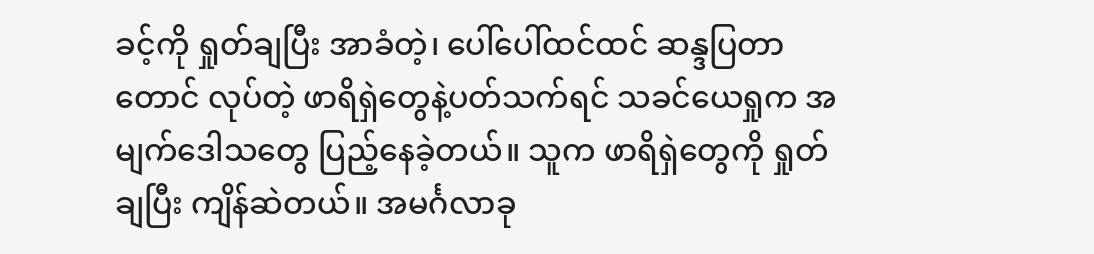ခင့်ကို ရှုတ်ချပြီး အာခံတဲ့၊ ပေါ်ပေါ်ထင်ထင် ဆန္ဒပြတာတောင် လုပ်တဲ့ ဖာရိရှဲတွေနဲ့ပတ်သက်ရင် သခင်ယေရှုက အမျက်ဒေါသတွေ ပြည့်နေခဲ့တယ်။ သူက ဖာရိရှဲတွေကို ရှုတ်ချပြီး ကျိန်ဆဲတယ်။ အမင်္ဂလာခု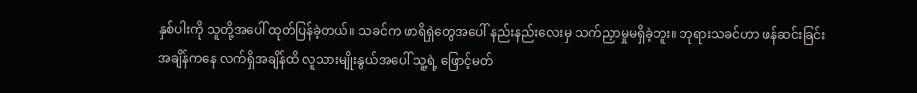နှစ်ပါးကို သူတို့အပေါ် ထုတ်ပြန်ခဲ့တယ်။ သခင်က ဖာရိရှဲတွေအပေါ် နည်းနည်းလေးမှ သက်ညှာမှုမရှိခဲ့ဘူး။ ဘုရားသခင်ဟာ ဖန်ဆင်းခြင်းအချိန်ကနေ လက်ရှိအချိန်ထိ လူသားမျိုးနွယ်အပေါ် သူ့ရဲ့ ဖြောင့်မတ်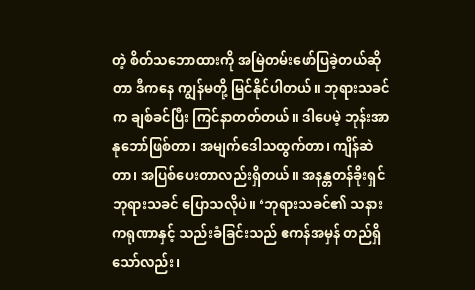တဲ့ စိတ်သဘောထားကို အမြဲတမ်းဖော်ပြခဲ့တယ်ဆိုတာ ဒီကနေ ကျွန်မတို့ မြင်နိုင်ပါတယ်။ ဘုရားသခင်က ချစ်ခင်ပြီး ကြင်နာတတ်တယ်။ ဒါပေမဲ့ ဘုန်းအာနုဘော်ဖြစ်တာ၊ အမျက်ဒေါသထွက်တာ၊ ကျိန်ဆဲတာ၊ အပြစ်ပေးတာလည်းရှိတယ်။ အနန္တတန်ခိုးရှင် ဘုရားသခင် ပြောသလိုပဲ။ ‘ဘုရားသခင်၏ သနားကရုဏာနှင့် သည်းခံခြင်းသည် ဧကန်အမှန် တည်ရှိသော်လည်း၊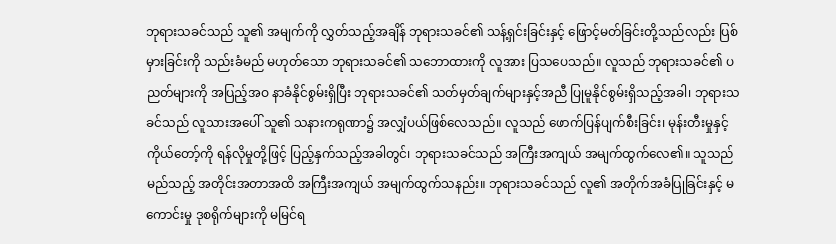ဘုရားသခင်သည် သူ၏ အမျက်ကို လွှတ်သည့်အချိန် ဘုရားသခင်၏ သန့်ရှင်းခြင်းနှင့် ဖြောင့်မတ်ခြင်းတို့သည်လည်း ပြစ်မှားခြင်းကို သည်းခံမည် မဟုတ်သော ဘုရားသခင်၏ သဘောထားကို လူအား ပြသပေသည်။ လူသည် ဘုရားသခင်၏ ပညတ်များကို အပြည့်အဝ နာခံနိုင်စွမ်းရှိပြီး ဘုရားသခင်၏ သတ်မှတ်ချက်များနှင့်အညီ ပြုမူနိုင်စွမ်းရှိသည့်အခါ၊ ဘုရားသခင်သည် လူသားအပေါ် သူ၏ သနားကရုဏာ၌ အလျှံပယ်ဖြစ်လေသည်။ လူသည် ဖောက်ပြန်ပျက်စီးခြင်း၊ မုန်းတီးမှုနှင့် ကိုယ်တော့်ကို ရန်လိုမှုတို့ဖြင့် ပြည့်နှက်သည့်အခါတွင်၊ ဘုရားသခင်သည် အကြီးအကျယ် အမျက်ထွက်လေ၏။ သူသည် မည်သည့် အတိုင်းအတာအထိ အကြီးအကျယ် အမျက်ထွက်သနည်း။ ဘုရားသခင်သည် လူ၏ အတိုက်အခံပြုခြင်းနှင့် မကောင်းမှု ဒုစရိုက်များကို မမြင်ရ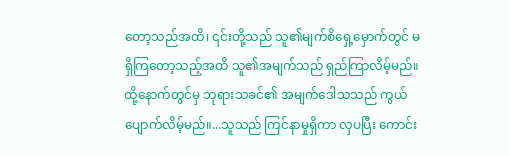တော့သည်အထိ၊ ၎င်းတို့သည် သူ၏မျက်စိရှေ့မှောက်တွင် မရှိကြတော့သည့်အထိ သူ၏အမျက်သည် ရှည်ကြာလိမ့်မည်။ ထို့နောက်တွင်မှ ဘုရားသခင်၏ အမျက်ဒေါသသည် ကွယ်ပျောက်လိမ့်မည်။...သူသည် ကြင်နာမှုရှိကာ လှပပြီး ကောင်း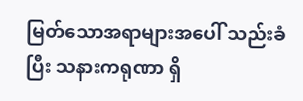မြတ်သောအရာများအပေါ် သည်းခံပြီး သနားကရုဏာ ရှိ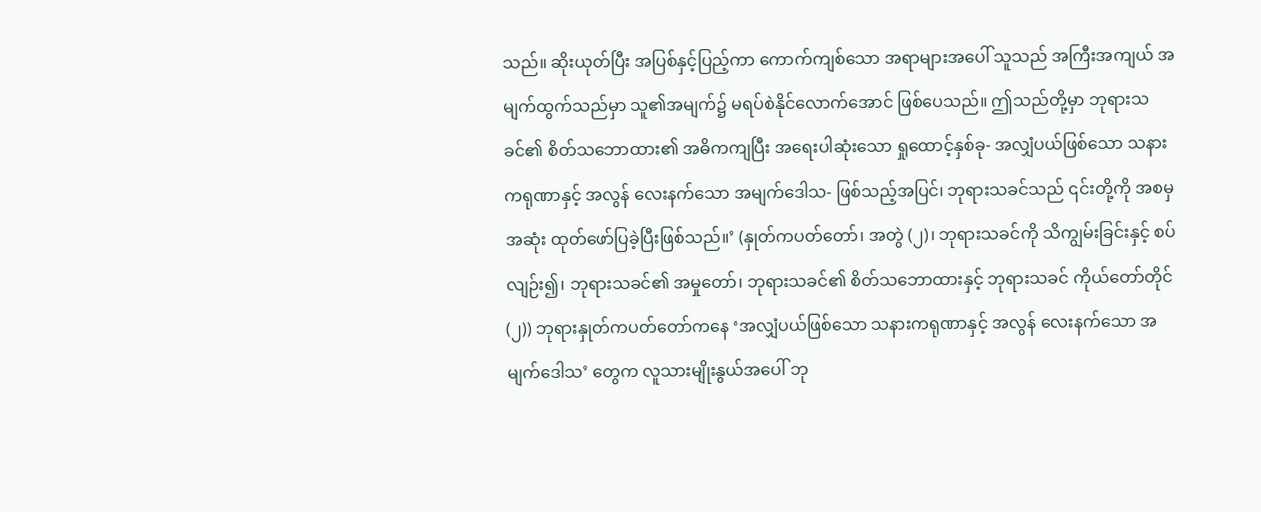သည်။ ဆိုးယုတ်ပြီး အပြစ်နှင့်ပြည့်ကာ ကောက်ကျစ်သော အရာများအပေါ် သူသည် အကြီးအကျယ် အမျက်ထွက်သည်မှာ သူ၏အမျက်၌ မရပ်စဲနိုင်လောက်အောင် ဖြစ်ပေသည်။ ဤသည်တို့မှာ ဘုရားသခင်၏ စိတ်သဘောထား၏ အဓိကကျပြီး အရေးပါဆုံးသော ရှုထောင့်နှစ်ခု- အလျှံပယ်ဖြစ်သော သနားကရုဏာနှင့် အလွန် လေးနက်သော အမျက်ဒေါသ- ဖြစ်သည့်အပြင်၊ ဘုရားသခင်သည် ၎င်းတို့ကို အစမှအဆုံး ထုတ်ဖော်ပြခဲ့ပြီးဖြစ်သည်။’ (နှုတ်ကပတ်တော်၊ အတွဲ (၂)၊ ဘုရားသခင်ကို သိကျွမ်းခြင်းနှင့် စပ်လျဉ်း၍၊ ဘုရားသခင်၏ အမှုတော်၊ ဘုရားသခင်၏ စိတ်သဘောထားနှင့် ဘုရားသခင် ကိုယ်တော်တိုင် (၂)) ဘုရားနှုတ်ကပတ်တော်ကနေ ‘အလျှံပယ်ဖြစ်သော သနားကရုဏာနှင့် အလွန် လေးနက်သော အမျက်ဒေါသ’ တွေက လူသားမျိုးနွယ်အပေါ် ဘု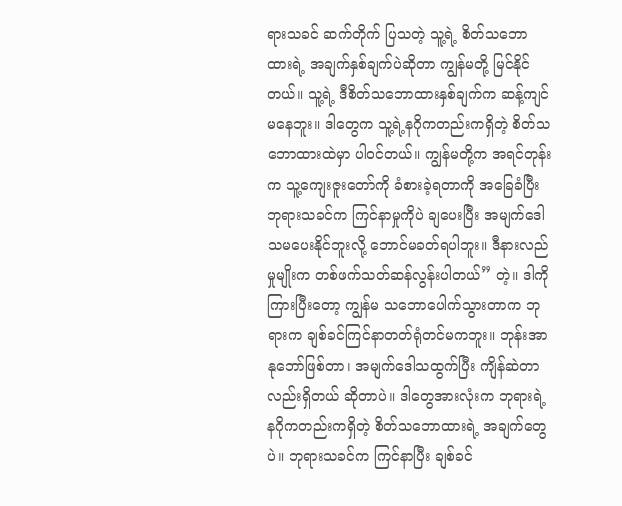ရားသခင် ဆက်တိုက် ပြသတဲ့ သူ့ရဲ့ စိတ်သဘောထားရဲ့ အချက်နှစ်ချက်ပဲဆိုတာ ကျွန်မတို့ မြင်နိုင်တယ်။ သူ့ရဲ့ ဒီစိတ်သဘောထားနှစ်ချက်က ဆန့်ကျင်မနေဘူး။ ဒါတွေက သူ့ရဲ့နဂိုကတည်းကရှိတဲ့ စိတ်သဘောထားထဲမှာ ပါဝင်တယ်။ ကျွန်မတို့က အရင်တုန်းက သူ့ကျေးဇူးတော်ကို ခံစားခဲ့ရတာကို အခြေခံပြီးဘုရားသခင်က ကြင်နာမှုကိုပဲ ချပေးပြီး အမျက်ဒေါသမပေးနိုင်ဘူးလို့ ဘောင်မခတ်ရပါဘူး။ ဒီနားလည်မှုမျိုးက တစ်ဖက်သတ်ဆန်လွန်းပါတယ်” တဲ့။ ဒါကို ကြားပြီးတော့ ကျွန်မ သဘောပေါက်သွားတာက ဘုရားက ချစ်ခင်ကြင်နာတတ်ရုံတင်မကဘူး။ ဘုန်းအာနုဘော်ဖြစ်တာ၊ အမျက်ဒေါသထွက်ပြီး ကျိန်ဆဲတာလည်းရှိတယ် ဆိုတာပဲ။ ဒါတွေအားလုံးက ဘုရားရဲ့ နဂိုကတည်းကရှိတဲ့ စိတ်သဘောထားရဲ့ အချက်တွေပဲ။ ဘုရားသခင်က ကြင်နာပြီး ချစ်ခင်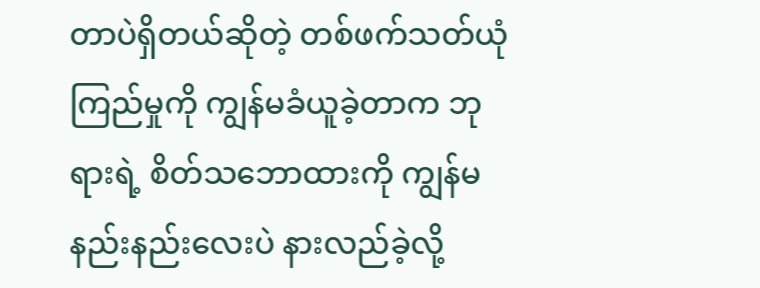တာပဲရှိတယ်ဆိုတဲ့ တစ်ဖက်သတ်ယုံကြည်မှုကို ကျွန်မခံယူခဲ့တာက ဘုရားရဲ့ စိတ်သဘောထားကို ကျွန်မ နည်းနည်းလေးပဲ နားလည်ခဲ့လို့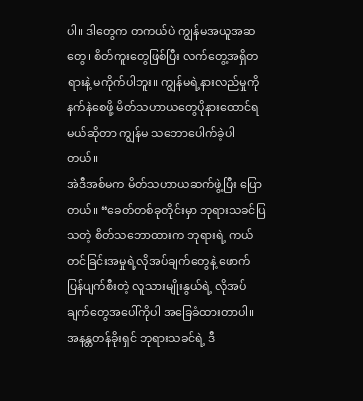ပါ။ ဒါတွေက တကယ်ပဲ ကျွန်မအယူအဆတွေ၊ စိတ်ကူးတွေဖြစ်ပြီး လက်တွေ့အရှိတရားနဲ့ မကိုက်ပါဘူး။ ကျွန်မရဲ့နားလည်မှုကို နက်နဲစေဖို့ မိတ်သဟာယတွေပိုနားထောင်ရမယ်ဆိုတာ ကျွန်မ သဘောပေါက်ခဲ့ပါတယ်။
အဲဒီအစ်မက မိတ်သဟာယဆက်ဖွဲ့ပြီး ပြောတယ်။ “ခေတ်တစ်ခုတိုင်းမှာ ဘုရားသခင်ပြသတဲ့ စိတ်သဘောထားက ဘုရားရဲ့ ကယ်တင်ခြင်းအမှုရဲ့လိုအပ်ချက်တွေနဲ့ ဖောက်ပြန်ပျက်စီးတဲ့ လူသားမျိုးနွယ်ရဲ့ လိုအပ်ချက်တွေအပေါ်ကိုပါ အခြေခံထားတာပါ။ အနန္တတန်ခိုးရှင် ဘုရားသခင်ရဲ့ ဒီ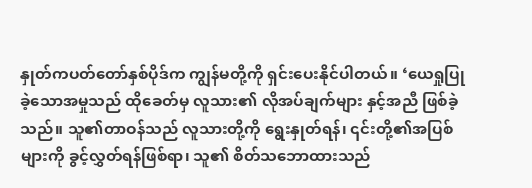နှုတ်ကပတ်တော်နှစ်ပိုဒ်က ကျွန်မတို့ကို ရှင်းပေးနိုင်ပါတယ်။ ‘ယေရှုပြုခဲ့သောအမှုသည် ထိုခေတ်မှ လူသား၏ လိုအပ်ချက်များ နှင့်အညီ ဖြစ်ခဲ့သည်။ သူ၏တာဝန်သည် လူသားတို့ကို ရွေးနှုတ်ရန်၊ ၎င်းတို့၏အပြစ်များကို ခွင့်လွှတ်ရန်ဖြစ်ရာ၊ သူ၏ စိတ်သဘောထားသည်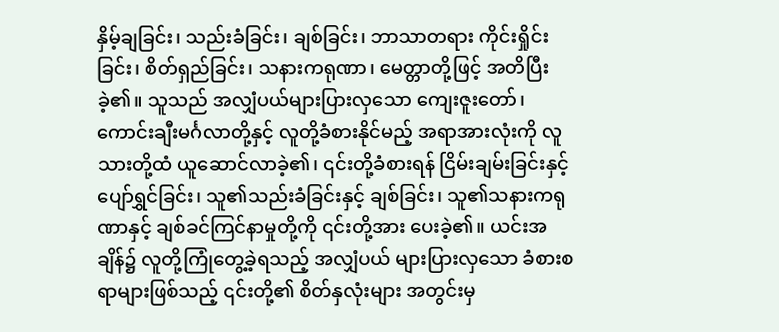နှိမ့်ချခြင်း၊ သည်းခံခြင်း၊ ချစ်ခြင်း၊ ဘာသာတရား ကိုင်းရှိုင်းခြင်း၊ စိတ်ရှည်ခြင်း၊ သနားကရုဏာ၊ မေတ္တာတို့ဖြင့် အတိပြီးခဲ့၏။ သူသည် အလျှံပယ်များပြားလှသော ကျေးဇူးတော်၊ ကောင်းချီးမင်္ဂလာတို့နှင့် လူတို့ခံစားနိုင်မည့် အရာအားလုံးကို လူသားတို့ထံ ယူဆောင်လာခဲ့၏၊ ၎င်းတို့ခံစားရန် ငြိမ်းချမ်းခြင်းနှင့် ပျော်ရွှင်ခြင်း၊ သူ၏သည်းခံခြင်းနှင့် ချစ်ခြင်း၊ သူ၏သနားကရုဏာနှင့် ချစ်ခင်ကြင်နာမှုတို့ကို ၎င်းတို့အား ပေးခဲ့၏။ ယင်းအချိန်၌ လူတို့ကြုံတွေ့ခဲ့ရသည့် အလျှံပယ် များပြားလှသော ခံစားစရာများဖြစ်သည့် ၎င်းတို့၏ စိတ်နှလုံးများ အတွင်းမှ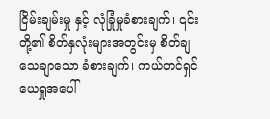ငြိမ်းချမ်းမှု နှင့် လုံခြုံမှုခံစားချက်၊ ၎င်းတို့၏ စိတ်နှလုံးများအတွင်းမှ စိတ်ချ သေချာသော ခံစားချက်၊ ကယ်တင်ရှင်ယေရှုအပေါ်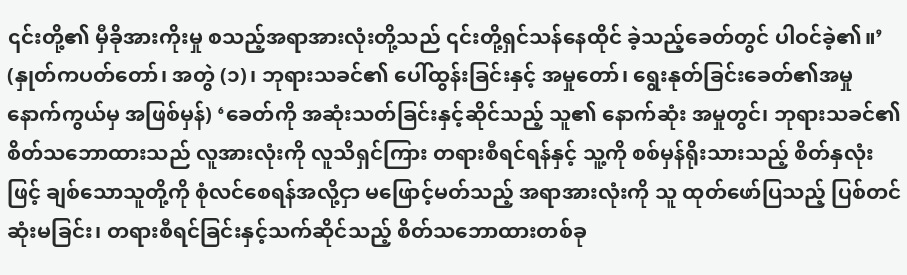၎င်းတို့၏ မှီခိုအားကိုးမှု စသည့်အရာအားလုံးတို့သည် ၎င်းတို့ရှင်သန်နေထိုင် ခဲ့သည့်ခေတ်တွင် ပါဝင်ခဲ့၏။’ (နှုတ်ကပတ်တော်၊ အတွဲ (၁)၊ ဘုရားသခင်၏ ပေါ်ထွန်းခြင်းနှင့် အမှုတော်၊ ရွေးနုတ်ခြင်းခေတ်၏အမှု နောက်ကွယ်မှ အဖြစ်မှန်) ‘ခေတ်ကို အဆုံးသတ်ခြင်းနှင့်ဆိုင်သည့် သူ၏ နောက်ဆုံး အမှုတွင်၊ ဘုရားသခင်၏ စိတ်သဘောထားသည် လူအားလုံးကို လူသိရှင်ကြား တရားစီရင်ရန်နှင့် သူ့ကို စစ်မှန်ရိုးသားသည့် စိတ်နှလုံးဖြင့် ချစ်သောသူတို့ကို စုံလင်စေရန်အလို့ငှာ မဖြောင့်မတ်သည့် အရာအားလုံးကို သူ ထုတ်ဖော်ပြသည့် ပြစ်တင်ဆုံးမခြင်း၊ တရားစီရင်ခြင်းနှင့်သက်ဆိုင်သည့် စိတ်သဘောထားတစ်ခု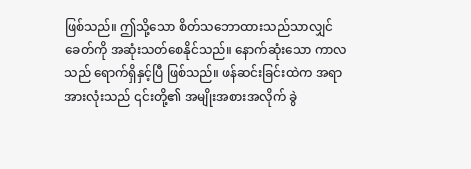ဖြစ်သည်။ ဤသို့သော စိတ်သဘောထားသည်သာလျှင် ခေတ်ကို အဆုံးသတ်စေနိုင်သည်။ နောက်ဆုံးသော ကာလသည် ရောက်ရှိနှင့်ပြီ ဖြစ်သည်။ ဖန်ဆင်းခြင်းထဲက အရာအားလုံးသည် ၎င်းတို့၏ အမျိုးအစားအလိုက် ခွဲ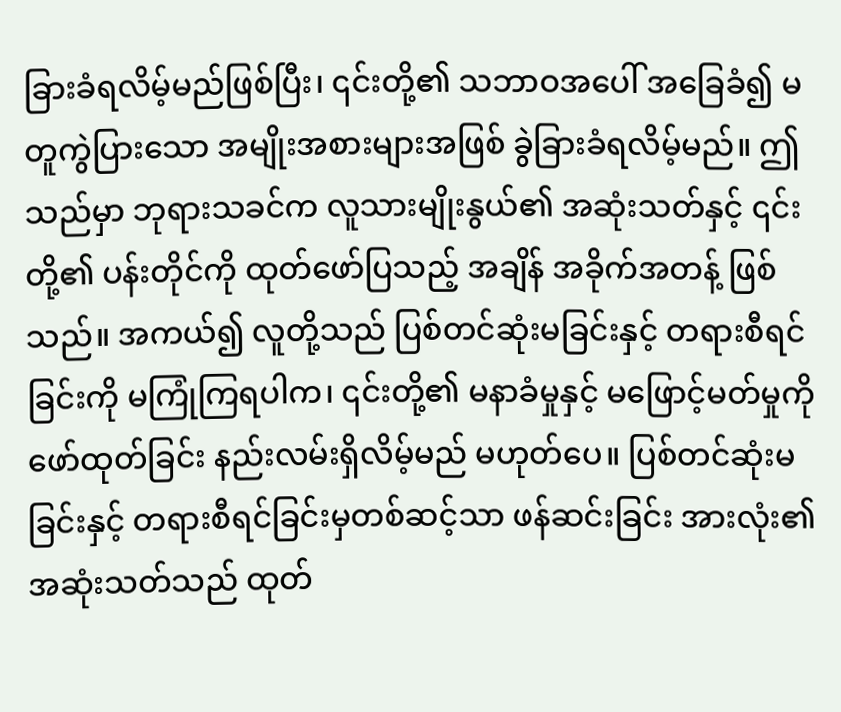ခြားခံရလိမ့်မည်ဖြစ်ပြီး၊ ၎င်းတို့၏ သဘာဝအပေါ် အခြေခံ၍ မတူကွဲပြားသော အမျိုးအစားများအဖြစ် ခွဲခြားခံရလိမ့်မည်။ ဤသည်မှာ ဘုရားသခင်က လူသားမျိုးနွယ်၏ အဆုံးသတ်နှင့် ၎င်းတို့၏ ပန်းတိုင်ကို ထုတ်ဖော်ပြသည့် အချိန် အခိုက်အတန့် ဖြစ်သည်။ အကယ်၍ လူတို့သည် ပြစ်တင်ဆုံးမခြင်းနှင့် တရားစီရင်ခြင်းကို မကြုံကြရပါက၊ ၎င်းတို့၏ မနာခံမှုနှင့် မဖြောင့်မတ်မှုကို ဖော်ထုတ်ခြင်း နည်းလမ်းရှိလိမ့်မည် မဟုတ်ပေ။ ပြစ်တင်ဆုံးမခြင်းနှင့် တရားစီရင်ခြင်းမှတစ်ဆင့်သာ ဖန်ဆင်းခြင်း အားလုံး၏ အဆုံးသတ်သည် ထုတ်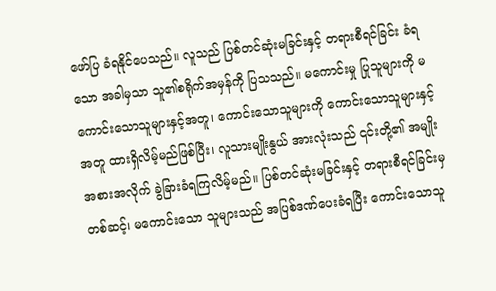ဖော်ပြ ခံရနိုင်ပေသည်။ လူသည် ပြစ်တင်ဆုံးမခြင်းနှင့် တရားစီရင်ခြင်း ခံရသော အခါမှသာ သူ၏စရိုက်အမှန်ကို ပြသသည်။ မကောင်းမှု ပြုသူများကို မကောင်းသောသူများနှင့်အတူ၊ ကောင်းသောသူများကို ကောင်းသောသူများနှင့်အတူ ထားရှိလိမ့်မည်ဖြစ်ပြီး၊ လူသားမျိုးနွယ် အားလုံးသည် ၎င်းတို့၏ အမျိုးအစားအလိုက် ခွဲခြားခံရကြလိမ့်မည်။ ပြစ်တင်ဆုံးမခြင်းနှင့် တရားစီရင်ခြင်းမှတစ်ဆင့်၊ မကောင်းသော သူများသည် အပြစ်ဒဏ်ပေးခံရပြီး ကောင်းသောသူ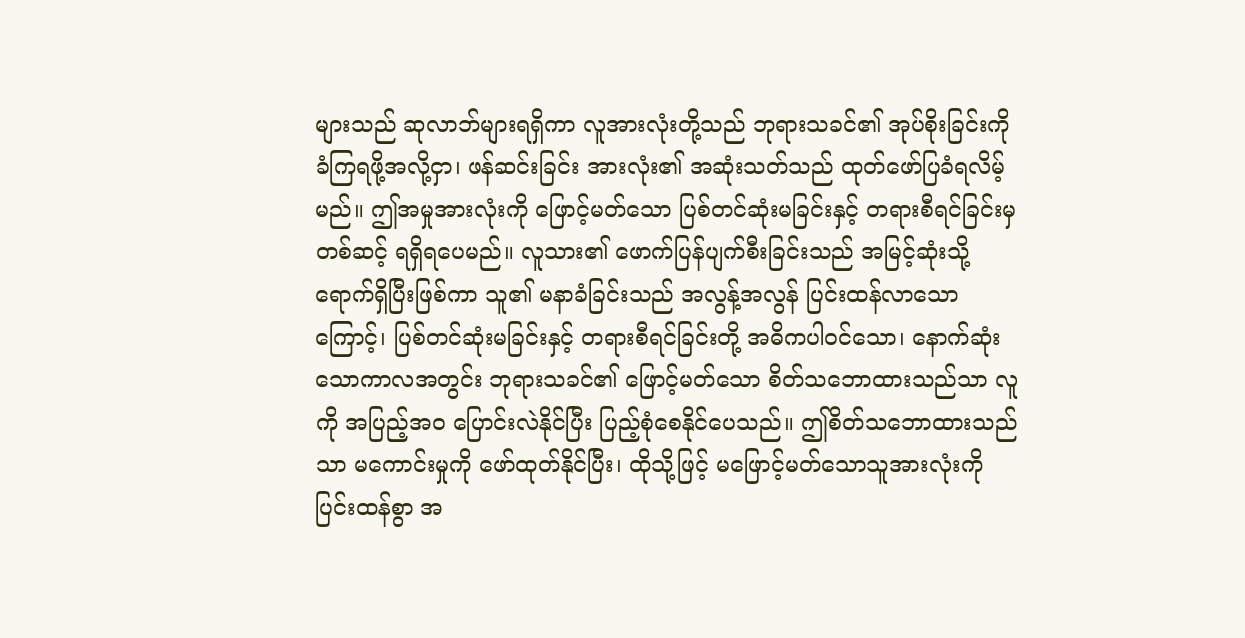များသည် ဆုလာဘ်များရရှိကာ လူအားလုံးတို့သည် ဘုရားသခင်၏ အုပ်စိုးခြင်းကို ခံကြရဖို့အလို့ငှာ၊ ဖန်ဆင်းခြင်း အားလုံး၏ အဆုံးသတ်သည် ထုတ်ဖော်ပြခံရလိမ့်မည်။ ဤအမှုအားလုံးကို ဖြောင့်မတ်သော ပြစ်တင်ဆုံးမခြင်းနှင့် တရားစီရင်ခြင်းမှတစ်ဆင့် ရရှိရပေမည်။ လူသား၏ ဖောက်ပြန်ပျက်စီးခြင်းသည် အမြင့်ဆုံးသို့ ရောက်ရှိပြီးဖြစ်ကာ သူ၏ မနာခံခြင်းသည် အလွန့်အလွန် ပြင်းထန်လာသောကြောင့်၊ ပြစ်တင်ဆုံးမခြင်းနှင့် တရားစီရင်ခြင်းတို့ အဓိကပါဝင်သော၊ နောက်ဆုံးသောကာလအတွင်း ဘုရားသခင်၏ ဖြောင့်မတ်သော စိတ်သဘောထားသည်သာ လူကို အပြည့်အဝ ပြောင်းလဲနိုင်ပြီး ပြည့်စုံစေနိုင်ပေသည်။ ဤစိတ်သဘောထားသည်သာ မကောင်းမှုကို ဖော်ထုတ်နိုင်ပြီး၊ ထိုသို့ဖြင့် မဖြောင့်မတ်သောသူအားလုံးကို ပြင်းထန်စွာ အ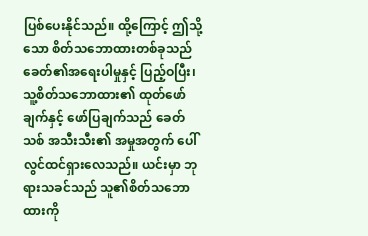ပြစ်ပေးနိုင်သည်။ ထို့ကြောင့် ဤသို့သော စိတ်သဘောထားတစ်ခုသည် ခေတ်၏အရေးပါမှုနှင့် ပြည့်ဝပြီး၊ သူ့စိတ်သဘောထား၏ ထုတ်ဖော်ချက်နှင့် ဖော်ပြချက်သည် ခေတ်သစ် အသီးသီး၏ အမှုအတွက် ပေါ်လွင်ထင်ရှားလေသည်။ ယင်းမှာ ဘုရားသခင်သည် သူ၏စိတ်သဘောထားကို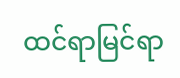ထင်ရာမြင်ရာ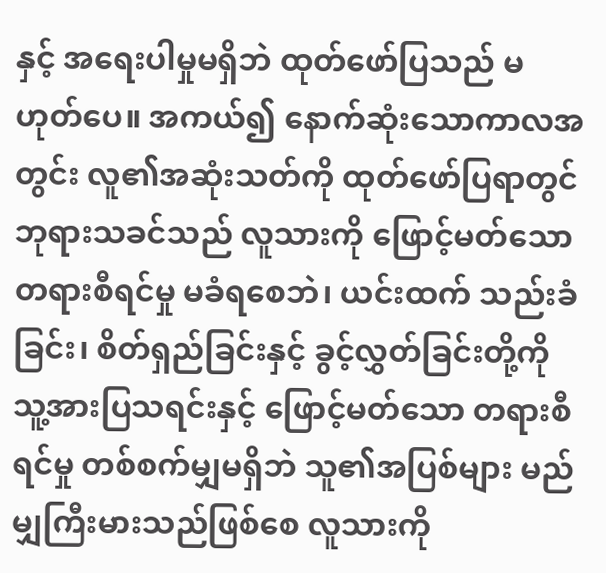နှင့် အရေးပါမှုမရှိဘဲ ထုတ်ဖော်ပြသည် မဟုတ်ပေ။ အကယ်၍ နောက်ဆုံးသောကာလအတွင်း လူ၏အဆုံးသတ်ကို ထုတ်ဖော်ပြရာတွင် ဘုရားသခင်သည် လူသားကို ဖြောင့်မတ်သော တရားစီရင်မှု မခံရစေဘဲ၊ ယင်းထက် သည်းခံခြင်း၊ စိတ်ရှည်ခြင်းနှင့် ခွင့်လွှတ်ခြင်းတို့ကို သူ့အားပြသရင်းနှင့် ဖြောင့်မတ်သော တရားစီရင်မှု တစ်စက်မျှမရှိဘဲ သူ၏အပြစ်များ မည်မျှကြီးမားသည်ဖြစ်စေ လူသားကို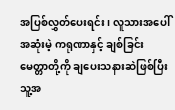အပြစ်လွှတ်ပေးရင်း၊ လူသားအပေါ် အဆုံးမဲ့ ကရုဏာနှင့် ချစ်ခြင်းမေတ္တာတို့ကို ချပေးသနားဆဲဖြစ်ပြီး သူ့အ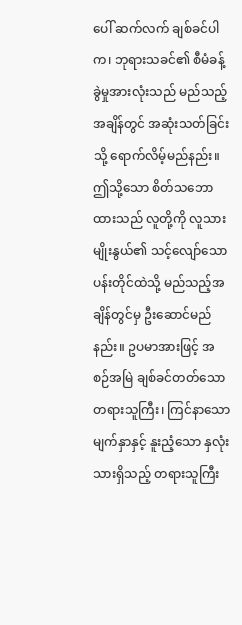ပေါ် ဆက်လက် ချစ်ခင်ပါက၊ ဘုရားသခင်၏ စီမံခန့်ခွဲမှုအားလုံးသည် မည်သည့်အချိန်တွင် အဆုံးသတ်ခြင်းသို့ ရောက်လိမ့်မည်နည်း။ ဤသို့သော စိတ်သဘောထားသည် လူတို့ကို လူသားမျိုးနွယ်၏ သင့်လျော်သော ပန်းတိုင်ထဲသို့ မည်သည့်အချိန်တွင်မှ ဦးဆောင်မည်နည်း။ ဥပမာအားဖြင့် အစဉ်အမြဲ ချစ်ခင်တတ်သော တရားသူကြီး၊ ကြင်နာသော မျက်နှာနှင့် နူးညံ့သော နှလုံးသားရှိသည့် တရားသူကြီး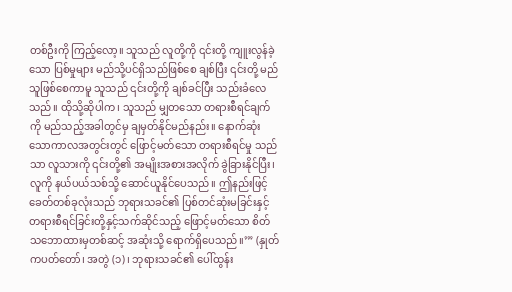တစ်ဦးကို ကြည့်လော့။ သူသည် လူတို့ကို ၎င်းတို့ ကျူးလွန်ခဲ့သော ပြစ်မှုများ မည်သို့ပင်ရှိသည်ဖြစ်စေ ချစ်ပြီး ၎င်းတို့ မည်သူဖြစ်စေကာမူ သူသည် ၎င်းတို့ကို ချစ်ခင်ပြီး သည်းခံလေသည်။ ထိုသို့ဆိုပါက၊ သူသည် မျှတသော တရားစီရင်ချက်ကို မည်သည့်အခါတွင်မှ ချမှတ်နိုင်မည်နည်း။ နောက်ဆုံးသောကာလအတွင်းတွင် ဖြောင့်မတ်သော တရားစီရင်မှု သည်သာ လူသားကို ၎င်းတို့၏ အမျိုးအစားအလိုက် ခွဲခြားနိုင်ပြီး၊ လူကို နယ်ပယ်သစ်သို့ ဆောင်ယူနိုင်ပေသည်။ ဤနည်းဖြင့် ခေတ်တစ်ခုလုံးသည် ဘုရားသခင်၏ ပြစ်တင်ဆုံးမခြင်းနှင့် တရားစီရင်ခြင်းတို့နှင့်သက်ဆိုင်သည့် ဖြောင့်မတ်သော စိတ်သဘောထားမှတစ်ဆင့် အဆုံးသို့ ရောက်ရှိပေသည်။’” (နှုတ်ကပတ်တော်၊ အတွဲ (၁)၊ ဘုရားသခင်၏ ပေါ်ထွန်း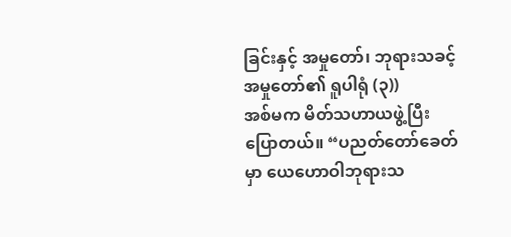ခြင်းနှင့် အမှုတော်၊ ဘုရားသခင့်အမှုတော်၏ ရူပါရုံ (၃))
အစ်မက မိတ်သဟာယဖွဲ့ပြီး ပြောတယ်။ “ပညတ်တော်ခေတ်မှာ ယေဟောဝါဘုရားသ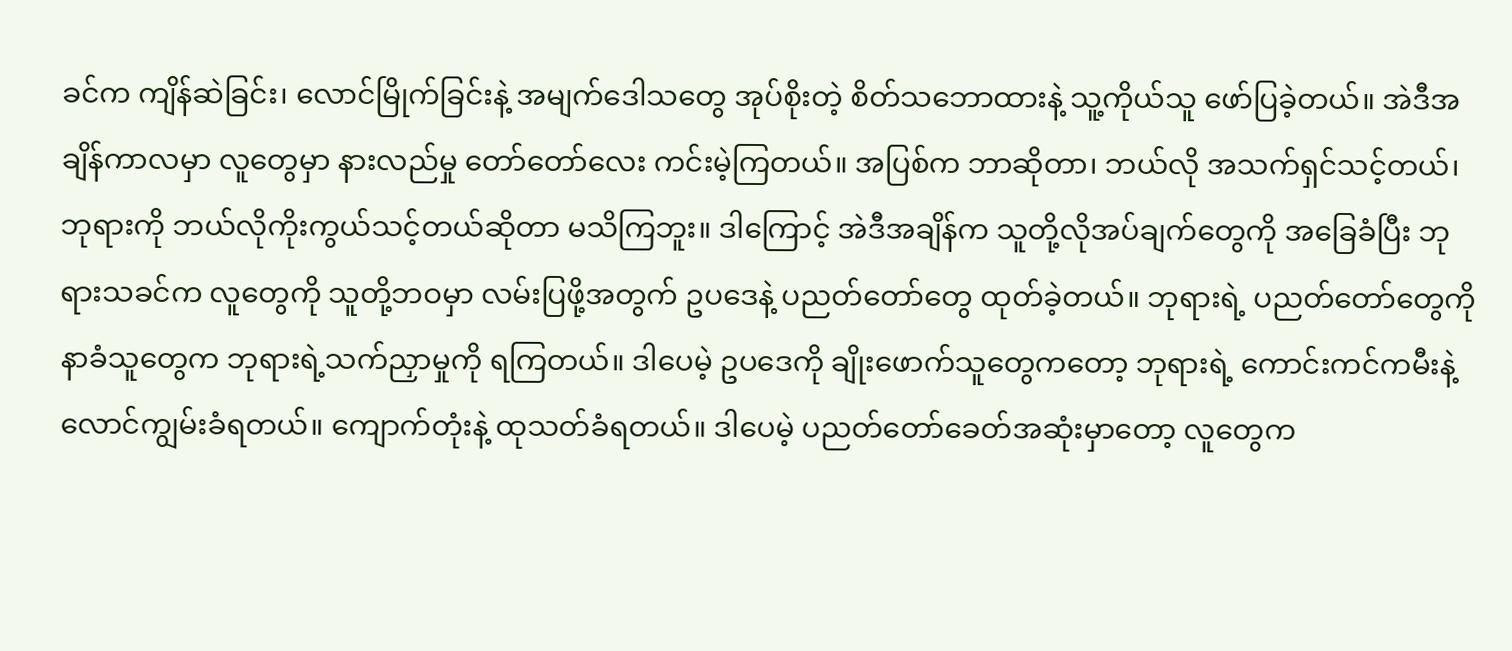ခင်က ကျိန်ဆဲခြင်း၊ လောင်မြိုက်ခြင်းနဲ့ အမျက်ဒေါသတွေ အုပ်စိုးတဲ့ စိတ်သဘောထားနဲ့ သူ့ကိုယ်သူ ဖော်ပြခဲ့တယ်။ အဲဒီအချိန်ကာလမှာ လူတွေမှာ နားလည်မှု တော်တော်လေး ကင်းမဲ့ကြတယ်။ အပြစ်က ဘာဆိုတာ၊ ဘယ်လို အသက်ရှင်သင့်တယ်၊ ဘုရားကို ဘယ်လိုကိုးကွယ်သင့်တယ်ဆိုတာ မသိကြဘူး။ ဒါကြောင့် အဲဒီအချိန်က သူတို့လိုအပ်ချက်တွေကို အခြေခံပြီး ဘုရားသခင်က လူတွေကို သူတို့ဘဝမှာ လမ်းပြဖို့အတွက် ဥပဒေနဲ့ ပညတ်တော်တွေ ထုတ်ခဲ့တယ်။ ဘုရားရဲ့ ပညတ်တော်တွေကို နာခံသူတွေက ဘုရားရဲ့သက်ညှာမှုကို ရကြတယ်။ ဒါပေမဲ့ ဥပဒေကို ချိုးဖောက်သူတွေကတော့ ဘုရားရဲ့ ကောင်းကင်ကမီးနဲ့ လောင်ကျွမ်းခံရတယ်။ ကျောက်တုံးနဲ့ ထုသတ်ခံရတယ်။ ဒါပေမဲ့ ပညတ်တော်ခေတ်အဆုံးမှာတော့ လူတွေက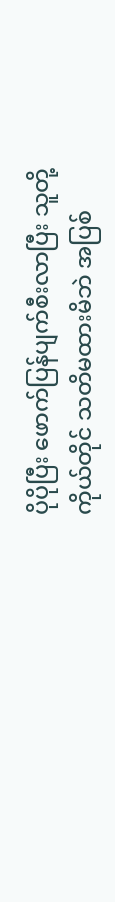ပိုပိုပြီး ဖောက်ပြန်ပျက်စီးလာပြီး သူတို့ကိုယ်တိုင် သတိမထားမိဘဲ အပြစ်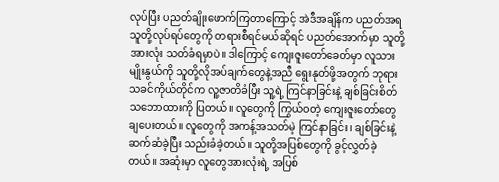လုပ်ပြီး ပညတ်ချိုးဖောက်ကြတာကြောင့် အဲဒီအချိန်က ပညတ်အရ သူတို့လုပ်ရပ်တွေကို တရားစီရင်မယ်ဆိုရင် ပညတ်အောက်မှာ သူတို့အားလုံး သတ်ခံရမှာပဲ။ ဒါကြောင့် ကျေးဇူးတော်ခေတ်မှာ လူသားမျိုးနွယ်ကို သူတို့လိုအပ်ချက်တွေနဲ့အညီ ရွေးနုတ်ဖို့အတွက် ဘုရားသခင်ကိုယ်တိုင်က လူ့ဇာတိခံပြီး သူ့ရဲ့ ကြင်နာခြင်းနဲ့ ချစ်ခြင်းစိတ်သဘောထားကို ပြတယ်။ လူတွေကို ကြွယ်ဝတဲ့ ကျေးဇူးတော်တွေ ချပေးတယ်။ လူတွေကို အကန့်အသတ်မဲ့ ကြင်နာခြင်း၊ ချစ်ခြင်းနဲ့ ဆက်ဆံခဲ့ပြီး သည်းခံခဲ့တယ်။ သူတို့အပြစ်တွေကို ခွင့်လွှတ်ခဲ့တယ်။ အဆုံးမှာ လူတွေအားလုံးရဲ့ အပြစ်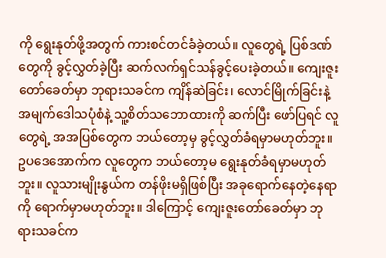ကို ရွေးနုတ်ဖို့အတွက် ကားစင်တင်ခံခဲ့တယ်။ လူတွေရဲ့ ပြစ်ဒဏ်တွေကို ခွင့်လွှတ်ခဲ့ပြီး ဆက်လက်ရှင်သန်ခွင့်ပေးခဲ့တယ်။ ကျေးဇူးတော်ခေတ်မှာ ဘုရားသခင်က ကျိန်ဆဲခြင်း၊ လောင်မြိုက်ခြင်းနဲ့အမျက်ဒေါသပုံစံနဲ့ သူ့စိတ်သဘောထားကို ဆက်ပြီး ဖော်ပြရင် လူတွေရဲ့ အအပြစ်တွေက ဘယ်တော့မှ ခွင့်လွှတ်ခံရမှာမဟုတ်ဘူး။ ဥပဒေအောက်က လူတွေက ဘယ်တော့မ ရွေးနုတ်ခံရမှာမဟုတ်ဘူး။ လူသားမျိုးနွယ်က တန်ဖိုးမရှိဖြစ်ပြီး အခုရောက်နေတဲ့နေရာကို ရောက်မှာမဟုတ်ဘူး။ ဒါကြောင့် ကျေးဇူးတော်ခေတ်မှာ ဘုရားသခင်က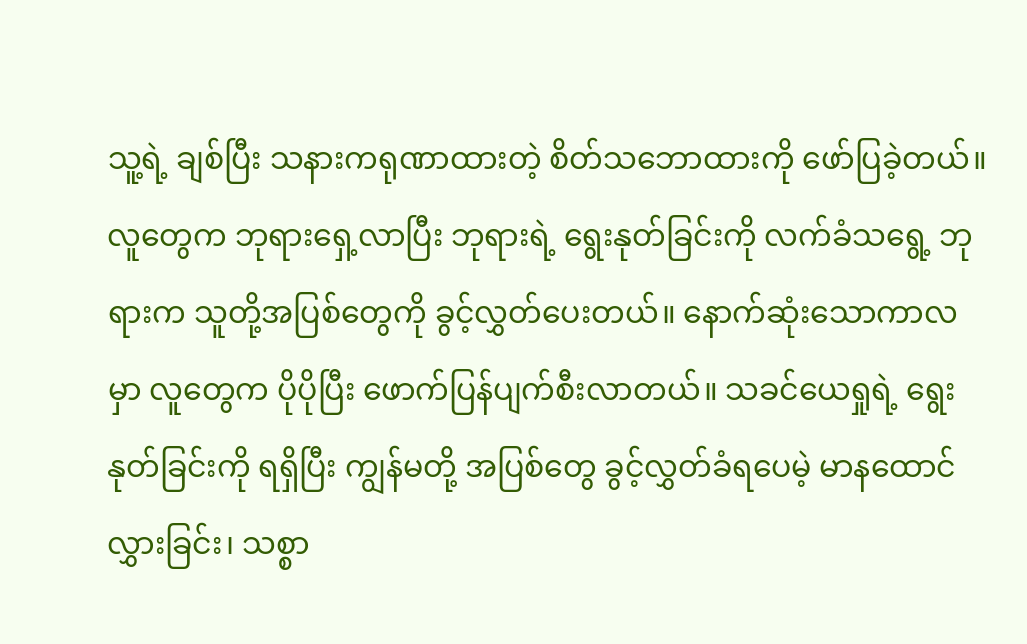သူ့ရဲ့ ချစ်ပြီး သနားကရုဏာထားတဲ့ စိတ်သဘောထားကို ဖော်ပြခဲ့တယ်။ လူတွေက ဘုရားရှေ့လာပြီး ဘုရားရဲ့ ရွေးနုတ်ခြင်းကို လက်ခံသရွေ့ ဘုရားက သူတို့အပြစ်တွေကို ခွင့်လွှတ်ပေးတယ်။ နောက်ဆုံးသောကာလမှာ လူတွေက ပိုပိုပြီး ဖောက်ပြန်ပျက်စီးလာတယ်။ သခင်ယေရှုရဲ့ ရွေးနုတ်ခြင်းကို ရရှိပြီး ကျွန်မတို့ အပြစ်တွေ ခွင့်လွှတ်ခံရပေမဲ့ မာနထောင်လွှားခြင်း၊ သစ္စာ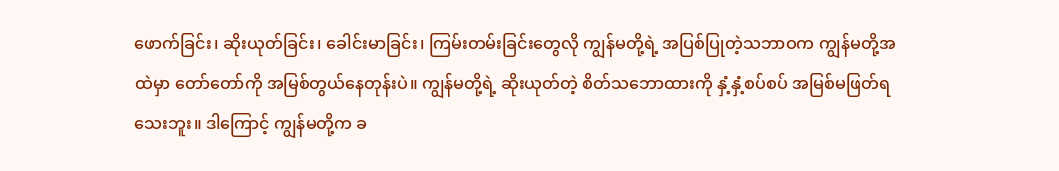ဖောက်ခြင်း၊ ဆိုးယုတ်ခြင်း၊ ခေါင်းမာခြင်း၊ ကြမ်းတမ်းခြင်းတွေလို ကျွန်မတို့ရဲ့ အပြစ်ပြုတဲ့သဘာဝက ကျွန်မတို့အထဲမှာ တော်တော်ကို အမြစ်တွယ်နေတုန်းပဲ။ ကျွန်မတို့ရဲ့ ဆိုးယုတ်တဲ့ စိတ်သဘောထားကို နှံ့နှံ့စပ်စပ် အမြစ်မဖြတ်ရသေးဘူး။ ဒါကြောင့် ကျွန်မတို့က ခ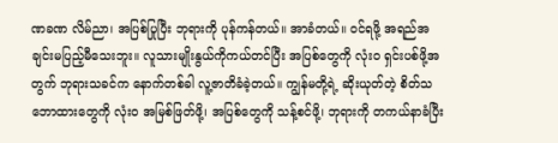ဏခဏ လိမ်ညာ၊ အပြစ်ပြုပြီး ဘုရားကို ပုန်ကန်တယ်။ အာခံတယ်။ ဝင်ရဖို့ အရည်အချင်းမပြည့်မီသေးဘူး။ လူသားမျိုးနွယ်ကိုကယ်တင်ပြီး အပြစ်တွေကို လုံးဝ ရှင်းပစ်ဖို့အတွက် ဘုရားသခင်က နောက်တစ်ခါ လူ့ဇာတိခံခဲ့တယ်။ ကျွန်မတို့ရဲ့ ဆိုးယုတ်တဲ့ စိတ်သဘောထားတွေကို လုံးဝ အမြစ်ဖြတ်ဖို့၊ အပြစ်တွေကို သန့်စင်ဖို့၊ ဘုရားကို တကယ်နာခံပြီး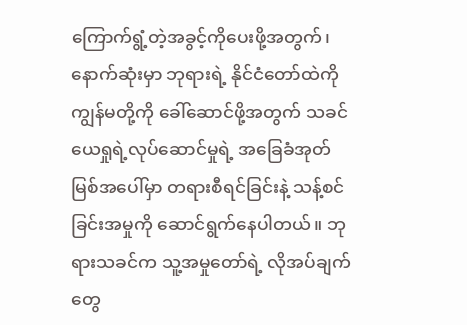ကြောက်ရွံ့တဲ့အခွင့်ကိုပေးဖို့အတွက်၊ နောက်ဆုံးမှာ ဘုရားရဲ့ နိုင်ငံတော်ထဲကို ကျွန်မတို့ကို ခေါ်ဆောင်ဖို့အတွက် သခင်ယေရှုရဲ့လုပ်ဆောင်မှုရဲ့ အခြေခံအုတ်မြစ်အပေါ်မှာ တရားစီရင်ခြင်းနဲ့ သန့်စင်ခြင်းအမှုကို ဆောင်ရွက်နေပါတယ်။ ဘုရားသခင်က သူ့အမှုတော်ရဲ့ လိုအပ်ချက်တွေ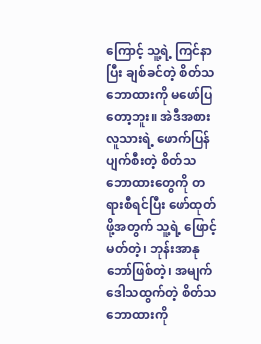ကြောင့် သူ့ရဲ့ ကြင်နာပြီး ချစ်ခင်တဲ့ စိတ်သဘောထားကို မဖော်ပြတော့ဘူး။ အဲဒီအစား လူသားရဲ့ ဖောက်ပြန်ပျက်စီးတဲ့ စိတ်သဘောထားတွေကို တရားစီရင်ပြီး ဖော်ထုတ်ဖို့အတွက် သူ့ရဲ့ ဖြောင့်မတ်တဲ့၊ ဘုန်းအာနုဘော်ဖြစ်တဲ့၊ အမျက်ဒေါသထွက်တဲ့ စိတ်သဘောထားကို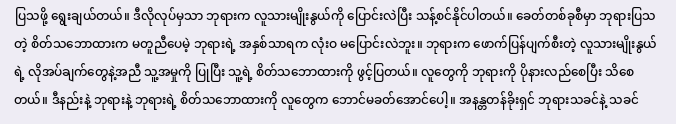ပြသဖို့ ရွေးချယ်တယ်။ ဒီလိုလုပ်မှသာ ဘုရားက လူသားမျိုးနွယ်ကို ပြောင်းလဲပြီး သန့်စင်နိုင်ပါတယ်။ ခေတ်တစ်ခုစီမှာ ဘုရားပြသတဲ့ စိတ်သဘောထားက မတူညီပေမဲ့ ဘုရားရဲ့ အနှစ်သာရက လုံးဝ မပြောင်းလဲဘူး။ ဘုရားက ဖောက်ပြန်ပျက်စီးတဲ့ လူသားမျိုးနွယ်ရဲ့ လိုအပ်ချက်တွေနဲ့အညီ သူ့အမှုကို ပြုပြီး သူ့ရဲ့ စိတ်သဘောထားကို ဖွင့်ပြတယ်။ လူတွေကို ဘုရားကို ပိုနားလည်စေပြီး သိစေတယ်။ ဒီနည်းနဲ့ ဘုရားနဲ့ ဘုရားရဲ့ စိတ်သဘောထားကို လူတွေက ဘောင်မခတ်အောင်ပေါ့။ အနန္တတန်ခိုးရှင် ဘုရားသခင်နဲ့ သခင်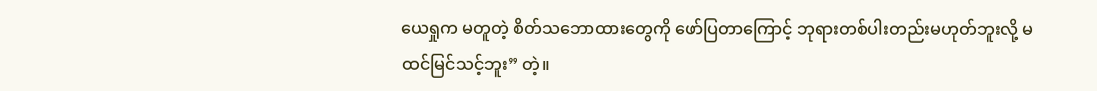ယေရှုက မတူတဲ့ စိတ်သဘောထားတွေကို ဖော်ပြတာကြောင့် ဘုရားတစ်ပါးတည်းမဟုတ်ဘူးလို့ မထင်မြင်သင့်ဘူး” တဲ့။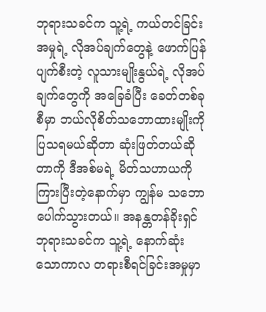ဘုရားသခင်က သူ့ရဲ့ ကယ်တင်ခြင်းအမှုရဲ့ လိုအပ်ချက်တွေနဲ့ ဖောက်ပြန်ပျက်စီးတဲ့ လူသားမျိုးနွယ်ရဲ့ လိုအပ်ချက်တွေကို အခြေခံပြီး ခေတ်တစ်ခုစီမှာ ဘယ်လိုစိတ်သဘောထားမျိုးကို ပြသရမယ်ဆိုတာ ဆုံးဖြတ်တယ်ဆိုတာကို ဒီအစ်မရဲ့ မိတ်သဟာယကို ကြားပြီးတဲ့နောက်မှာ ကျွန်မ သဘောပေါက်သွားတယ်။ အနန္တတန်ခိုးရှင် ဘုရားသခင်က သူ့ရဲ့ နောက်ဆုံးသောကာလ တရားစီရင်ခြင်းအမှုမှာ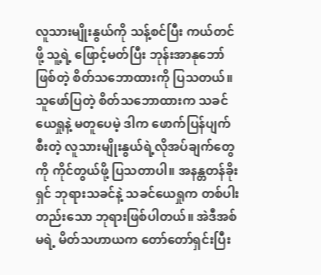လူသားမျိုးနွယ်ကို သန့်စင်ပြီး ကယ်တင်ဖို့ သူ့ရဲ့ ဖြောင့်မတ်ပြီး ဘုန်းအာနုဘော်ဖြစ်တဲ့ စိတ်သဘောထားကို ပြသတယ်။ သူဖော်ပြတဲ့ စိတ်သဘောထားက သခင်ယေရှုနဲ့ မတူပေမဲ့ ဒါက ဖောက်ပြန်ပျက်စီးတဲ့ လူသားမျိုးနွယ်ရဲ့လိုအပ်ချက်တွေကို ကိုင်တွယ်ဖို့ ပြသတာပါ။ အနန္တတန်ခိုးရှင် ဘုရားသခင်နဲ့ သခင်ယေရှုက တစ်ပါးတည်းသော ဘုရားဖြစ်ပါတယ်။ အဲဒီအစ်မရဲ့ မိတ်သဟာယက တော်တော်ရှင်းပြီး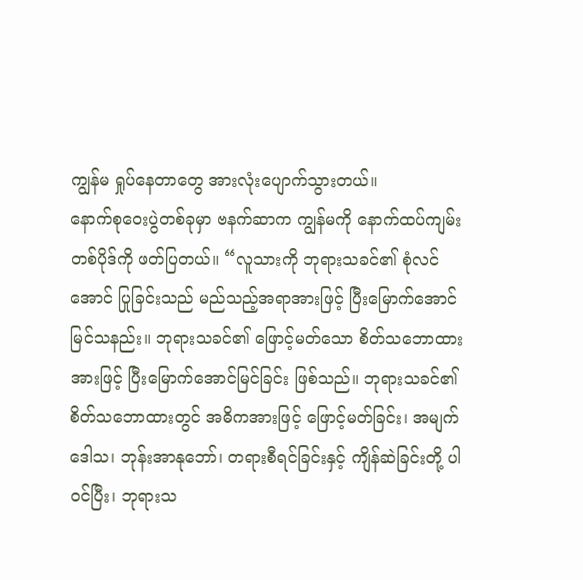ကျွန်မ ရှုပ်နေတာတွေ အားလုံးပျောက်သွားတယ်။
နောက်စုဝေးပွဲတစ်ခုမှာ ဗနက်ဆာက ကျွန်မကို နောက်ထပ်ကျမ်းတစ်ပိုဒ်ကို ဖတ်ပြတယ်။ “လူသားကို ဘုရားသခင်၏ စုံလင်အောင် ပြုခြင်းသည် မည်သည့်အရာအားဖြင့် ပြီးမြောက်အောင်မြင်သနည်း။ ဘုရားသခင်၏ ဖြောင့်မတ်သော စိတ်သဘောထားအားဖြင့် ပြီးမြောက်အောင်မြင်ခြင်း ဖြစ်သည်။ ဘုရားသခင်၏ စိတ်သဘောထားတွင် အဓိကအားဖြင့် ဖြောင့်မတ်ခြင်း၊ အမျက်ဒေါသ၊ ဘုန်းအာနုဘော်၊ တရားစီရင်ခြင်းနှင့် ကျိန်ဆဲခြင်းတို့ ပါဝင်ပြီး၊ ဘုရားသ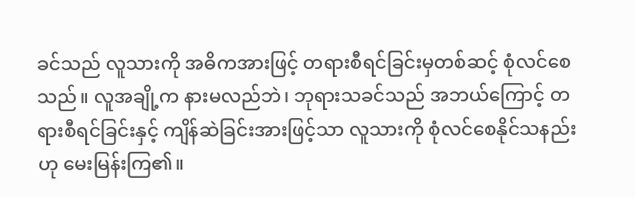ခင်သည် လူသားကို အဓိကအားဖြင့် တရားစီရင်ခြင်းမှတစ်ဆင့် စုံလင်စေသည်။ လူအချို့က နားမလည်ဘဲ၊ ဘုရားသခင်သည် အဘယ်ကြောင့် တရားစီရင်ခြင်းနှင့် ကျိန်ဆဲခြင်းအားဖြင့်သာ လူသားကို စုံလင်စေနိုင်သနည်းဟု မေးမြန်းကြ၏။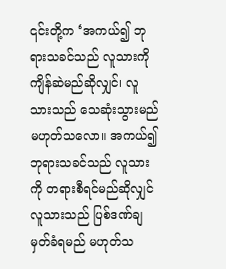၎င်းတို့က ‘အကယ်၍ ဘုရားသခင်သည် လူသားကို ကျိန်ဆဲမည်ဆိုလျှင်၊ လူသားသည် သေဆုံးသွားမည် မဟုတ်သလော။ အကယ်၍ ဘုရားသခင်သည် လူသားကို တရားစီရင်မည်ဆိုလျှင် လူသားသည် ပြစ်ဒဏ်ချမှတ်ခံရမည် မဟုတ်သ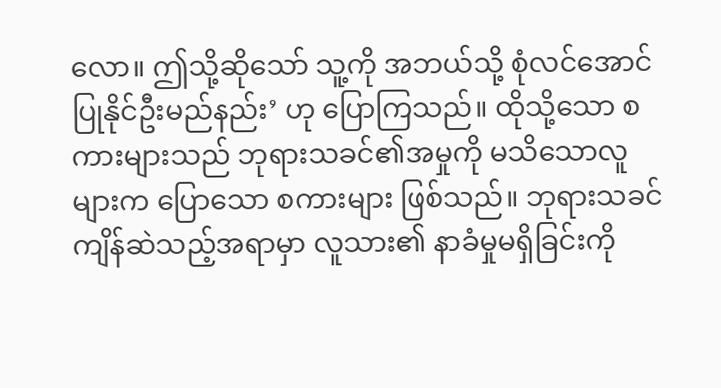လော။ ဤသို့ဆိုသော် သူ့ကို အဘယ်သို့ စုံလင်အောင်ပြုနိုင်ဦးမည်နည်း’ ဟု ပြောကြသည်။ ထိုသို့သော စကားများသည် ဘုရားသခင်၏အမှုကို မသိသောလူများက ပြောသော စကားများ ဖြစ်သည်။ ဘုရားသခင်ကျိန်ဆဲသည့်အရာမှာ လူသား၏ နာခံမှုမရှိခြင်းကို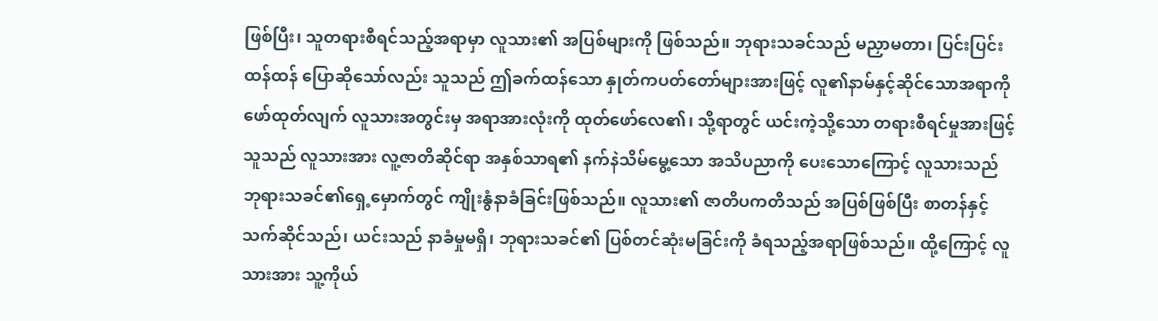ဖြစ်ပြီး၊ သူတရားစီရင်သည့်အရာမှာ လူသား၏ အပြစ်များကို ဖြစ်သည်။ ဘုရားသခင်သည် မညှာမတာ၊ ပြင်းပြင်းထန်ထန် ပြောဆိုသော်လည်း သူသည် ဤခက်ထန်သော နှုတ်ကပတ်တော်များအားဖြင့် လူ၏နာမ်နှင့်ဆိုင်သောအရာကို ဖော်ထုတ်လျက် လူသားအတွင်းမှ အရာအားလုံးကို ထုတ်ဖော်လေ၏၊ သို့ရာတွင် ယင်းကဲ့သို့သော တရားစီရင်မှုအားဖြင့် သူသည် လူသားအား လူ့ဇာတိဆိုင်ရာ အနှစ်သာရ၏ နက်နဲသိမ်မွေ့သော အသိပညာကို ပေးသောကြောင့် လူသားသည် ဘုရားသခင်၏ရှေ့မှောက်တွင် ကျိုးနွံနာခံခြင်းဖြစ်သည်။ လူသား၏ ဇာတိပကတိသည် အပြစ်ဖြစ်ပြီး စာတန်နှင့်သက်ဆိုင်သည်၊ ယင်းသည် နာခံမှုမရှိ၊ ဘုရားသခင်၏ ပြစ်တင်ဆုံးမခြင်းကို ခံရသည့်အရာဖြစ်သည်။ ထို့ကြောင့် လူသားအား သူ့ကိုယ်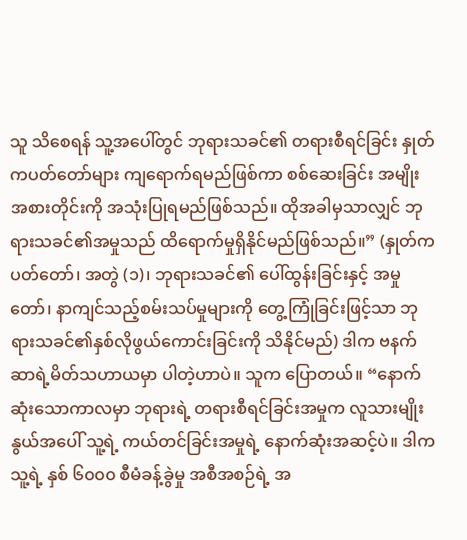သူ သိစေရန် သူ့အပေါ်တွင် ဘုရားသခင်၏ တရားစီရင်ခြင်း နှုတ်ကပတ်တော်များ ကျရောက်ရမည်ဖြစ်ကာ စစ်ဆေးခြင်း အမျိုးအစားတိုင်းကို အသုံးပြုရမည်ဖြစ်သည်။ ထိုအခါမှသာလျှင် ဘုရားသခင်၏အမှုသည် ထိရောက်မှုရှိနိုင်မည်ဖြစ်သည်။” (နှုတ်ကပတ်တော်၊ အတွဲ (၁)၊ ဘုရားသခင်၏ ပေါ်ထွန်းခြင်းနှင့် အမှုတော်၊ နာကျင်သည့်စမ်းသပ်မှုများကို တွေ့ကြုံခြင်းဖြင့်သာ ဘုရားသခင်၏နှစ်လိုဖွယ်ကောင်းခြင်းကို သိနိုင်မည်) ဒါက ဗနက်ဆာရဲ့မိတ်သဟာယမှာ ပါတဲ့ဟာပဲ။ သူက ပြောတယ်။ “နောက်ဆုံးသောကာလမှာ ဘုရားရဲ့ တရားစီရင်ခြင်းအမှုက လူသားမျိုးနွယ်အပေါ် သူ့ရဲ့ ကယ်တင်ခြင်းအမှုရဲ့ နောက်ဆုံးအဆင့်ပဲ။ ဒါက သူ့ရဲ့ နှစ် ၆၀၀၀ စီမံခန့်ခွဲမှု အစီအစဉ်ရဲ့ အ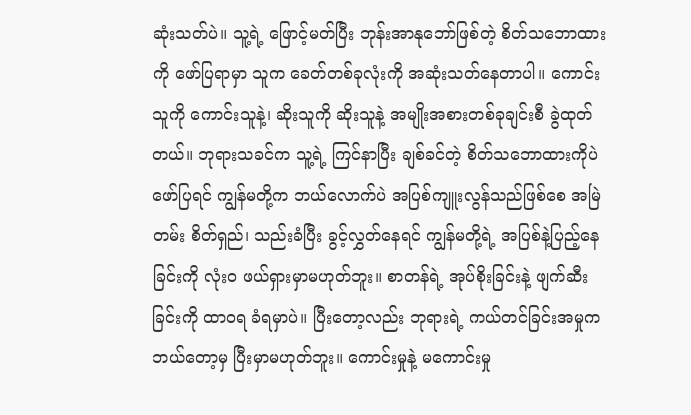ဆုံးသတ်ပဲ။ သူ့ရဲ့ ဖြောင့်မတ်ပြီး ဘုန်းအာနုဘော်ဖြစ်တဲ့ စိတ်သဘောထားကို ဖော်ပြရာမှာ သူက ခေတ်တစ်ခုလုံးကို အဆုံးသတ်နေတာပါ။ ကောင်းသူကို ကောင်းသူနဲ့၊ ဆိုးသူကို ဆိုးသူနဲ့ အမျိုးအစားတစ်ခုချင်းစီ ခွဲထုတ်တယ်။ ဘုရားသခင်က သူ့ရဲ့ ကြင်နာပြီး ချစ်ခင်တဲ့ စိတ်သဘောထားကိုပဲ ဖော်ပြရင် ကျွန်မတို့က ဘယ်လောက်ပဲ အပြစ်ကျူးလွန်သည်ဖြစ်စေ အမြဲတမ်း စိတ်ရှည်၊ သည်းခံပြီး ခွင့်လွှတ်နေရင် ကျွန်မတို့ရဲ့ အပြစ်နဲ့ပြည့်နေခြင်းကို လုံးဝ ဖယ်ရှားမှာမဟုတ်ဘူး။ စာတန်ရဲ့ အုပ်စိုးခြင်းနဲ့ ဖျက်ဆီးခြင်းကို ထာဝရ ခံရမှာပဲ။ ပြီးတော့လည်း ဘုရားရဲ့ ကယ်တင်ခြင်းအမှုက ဘယ်တော့မှ ပြီးမှာမဟုတ်ဘူး။ ကောင်းမှုနဲ့ မကောင်းမှု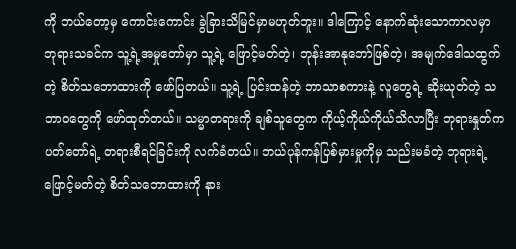ကို ဘယ်တော့မှ ကောင်းကောင်း ခွဲခြားသိမြင်မှာမဟုတ်ဘူး။ ဒါကြောင့် နောက်ဆုံးသောကာလမှာ ဘုရားသခင်က သူ့ရဲ့အမှုတော်မှာ သူ့ရဲ့ ဖြောင့်မတ်တဲ့၊ ဘုန်းအာနုဘော်ဖြစ်တဲ့၊ အမျက်ဒေါသထွက်တဲ့ စိတ်သဘောထားကို ဖော်ပြတယ်။ သူ့ရဲ့ ပြင်းထန်တဲ့ ဘာသာစကားနဲ့ လူတွေရဲ့ ဆိုးယုတ်တဲ့ သဘာဝတွေကို ဖော်ထုတ်တယ်။ သမ္မာတရားကို ချစ်သူတွေက ကိုယ့်ကိုယ်ကိုယ်သိလာပြီး ဘုရားနှုတ်ကပတ်တော်ရဲ့ တရားစီရင်ခြင်းကို လက်ခံတယ်။ ဘယ်ပုန်ကန်ပြစ်မှားမှုကိုမှ သည်းမခံတဲ့ ဘုရားရဲ့ ဖြောင့်မတ်တဲ့ စိတ်သဘောထားကို နား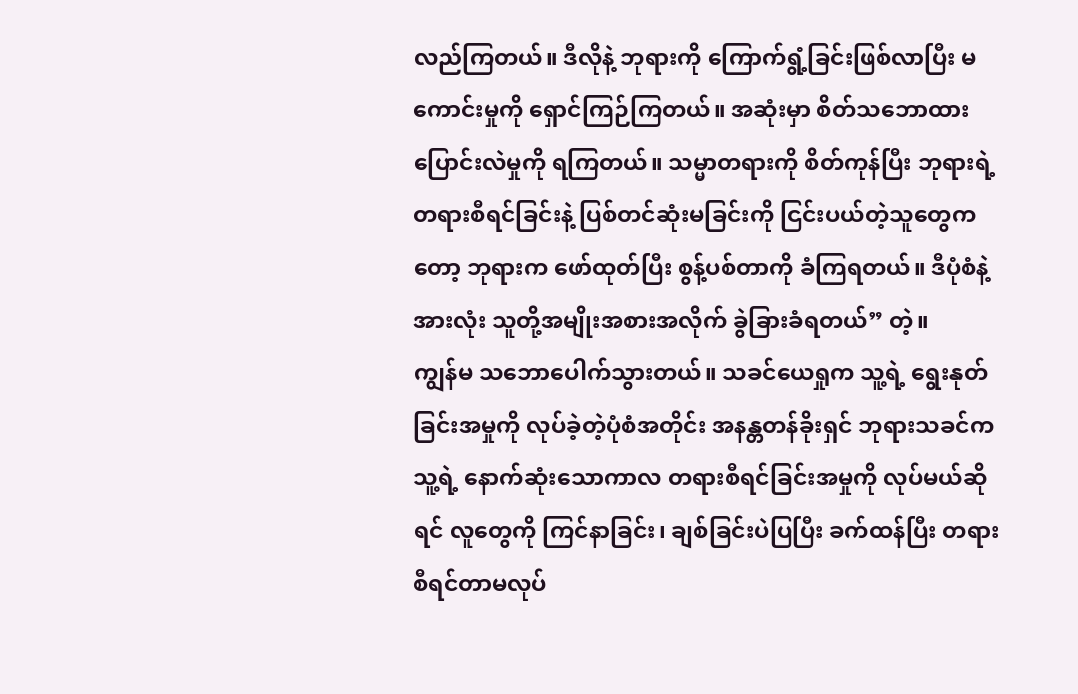လည်ကြတယ်။ ဒီလိုနဲ့ ဘုရားကို ကြောက်ရွံ့ခြင်းဖြစ်လာပြီး မကောင်းမှုကို ရှောင်ကြဉ်ကြတယ်။ အဆုံးမှာ စိတ်သဘောထားပြောင်းလဲမှုကို ရကြတယ်။ သမ္မာတရားကို စိတ်ကုန်ပြီး ဘုရားရဲ့ တရားစီရင်ခြင်းနဲ့ ပြစ်တင်ဆုံးမခြင်းကို ငြင်းပယ်တဲ့သူတွေကတော့ ဘုရားက ဖော်ထုတ်ပြီး စွန့်ပစ်တာကို ခံကြရတယ်။ ဒီပုံစံနဲ့ အားလုံး သူတို့အမျိုးအစားအလိုက် ခွဲခြားခံရတယ်” တဲ့။
ကျွန်မ သဘောပေါက်သွားတယ်။ သခင်ယေရှုက သူ့ရဲ့ ရွေးနုတ်ခြင်းအမှုကို လုပ်ခဲ့တဲ့ပုံစံအတိုင်း အနန္တတန်ခိုးရှင် ဘုရားသခင်က သူ့ရဲ့ နောက်ဆုံးသောကာလ တရားစီရင်ခြင်းအမှုကို လုပ်မယ်ဆိုရင် လူတွေကို ကြင်နာခြင်း၊ ချစ်ခြင်းပဲပြပြီး ခက်ထန်ပြီး တရားစီရင်တာမလုပ်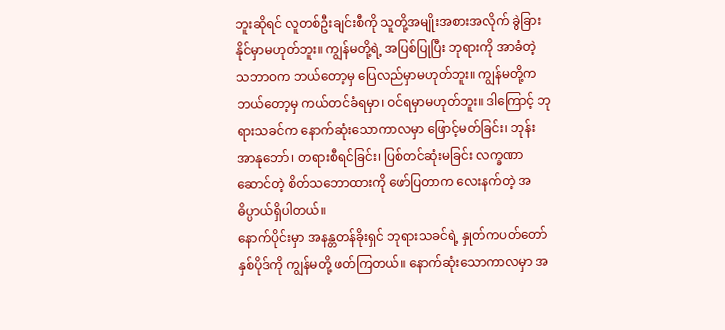ဘူးဆိုရင် လူတစ်ဦးချင်းစီကို သူတို့အမျိုးအစားအလိုက် ခွဲခြားနိုင်မှာမဟုတ်ဘူး။ ကျွန်မတို့ရဲ့ အပြစ်ပြုပြီး ဘုရားကို အာခံတဲ့ သဘာဝက ဘယ်တော့မှ ပြေလည်မှာမဟုတ်ဘူး။ ကျွန်မတို့က ဘယ်တော့မှ ကယ်တင်ခံရမှာ၊ ဝင်ရမှာမဟုတ်ဘူး။ ဒါကြောင့် ဘုရားသခင်က နောက်ဆုံးသောကာလမှာ ဖြောင့်မတ်ခြင်း၊ ဘုန်းအာနုဘော်၊ တရားစီရင်ခြင်း၊ ပြစ်တင်ဆုံးမခြင်း လက္ခဏာဆောင်တဲ့ စိတ်သဘောထားကို ဖော်ပြတာက လေးနက်တဲ့ အဓိပ္ပာယ်ရှိပါတယ်။
နောက်ပိုင်းမှာ အနန္တတန်ခိုးရှင် ဘုရားသခင်ရဲ့ နှုတ်ကပတ်တော်နှစ်ပိုဒ်ကို ကျွန်မတို့ ဖတ်ကြတယ်။ နောက်ဆုံးသောကာလမှာ အ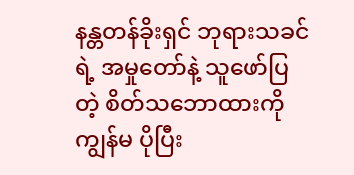နန္တတန်ခိုးရှင် ဘုရားသခင်ရဲ့ အမှုတော်နဲ့ သူဖော်ပြတဲ့ စိတ်သဘောထားကို ကျွန်မ ပိုပြီး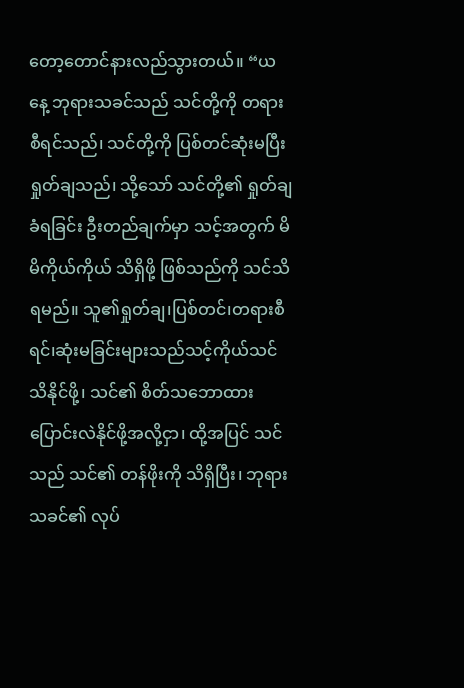တော့တောင်နားလည်သွားတယ်။ “ယနေ့ ဘုရားသခင်သည် သင်တို့ကို တရားစီရင်သည်၊ သင်တို့ကို ပြစ်တင်ဆုံးမပြီး ရှုတ်ချသည်၊ သို့သော် သင်တို့၏ ရှုတ်ချခံရခြင်း ဦးတည်ချက်မှာ သင့်အတွက် မိမိကိုယ်ကိုယ် သိရှိဖို့ ဖြစ်သည်ကို သင်သိရမည်။ သူ၏ရှုတ်ချ၊ပြစ်တင်၊တရားစီရင်၊ဆုံးမခြင်းများသည်သင့်ကိုယ်သင်သိနိုင်ဖို့၊ သင်၏ စိတ်သဘောထား ပြောင်းလဲနိုင်ဖို့အလို့ငှာ၊ ထို့အပြင် သင်သည် သင်၏ တန်ဖိုးကို သိရှိပြီး၊ ဘုရားသခင်၏ လုပ်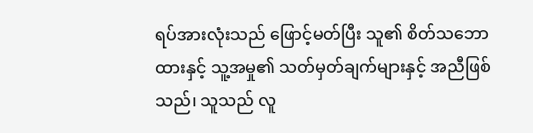ရပ်အားလုံးသည် ဖြောင့်မတ်ပြီး သူ၏ စိတ်သဘောထားနှင့် သူ့အမှု၏ သတ်မှတ်ချက်များနှင့် အညီဖြစ်သည်၊ သူသည် လူ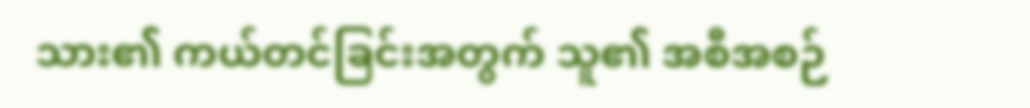သား၏ ကယ်တင်ခြင်းအတွက် သူ၏ အစီအစဉ်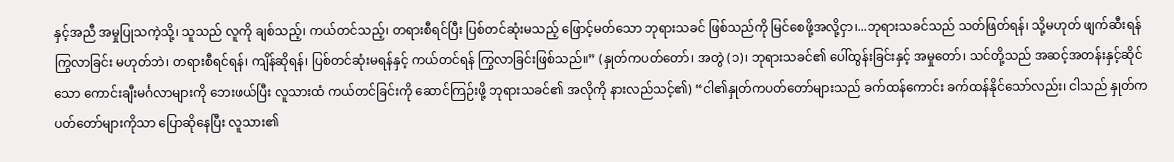နှင့်အညီ အမှုပြုသကဲ့သို့၊ သူသည် လူကို ချစ်သည့်၊ ကယ်တင်သည့်၊ တရားစီရင်ပြီး ပြစ်တင်ဆုံးမသည့် ဖြောင့်မတ်သော ဘုရားသခင် ဖြစ်သည်ကို မြင်စေဖို့အလို့ငှာ၊...ဘုရားသခင်သည် သတ်ဖြတ်ရန်၊ သို့မဟုတ် ဖျက်ဆီးရန် ကြွလာခြင်း မဟုတ်ဘဲ၊ တရားစီရင်ရန်၊ ကျိန်ဆိုရန်၊ ပြစ်တင်ဆုံးမရန်နှင့် ကယ်တင်ရန် ကြွလာခြင်းဖြစ်သည်။” (နှုတ်ကပတ်တော်၊ အတွဲ (၁)၊ ဘုရားသခင်၏ ပေါ်ထွန်းခြင်းနှင့် အမှုတော်၊ သင်တို့သည် အဆင့်အတန်းနှင့်ဆိုင်သော ကောင်းချီးမင်္ဂလာများကို ဘေးဖယ်ပြီး လူသားထံ ကယ်တင်ခြင်းကို ဆောင်ကြဉ်းဖို့ ဘုရားသခင်၏ အလိုကို နားလည်သင့်၏) “ငါ၏နှုတ်ကပတ်တော်များသည် ခက်ထန်ကောင်း ခက်ထန်နိုင်သော်လည်း၊ ငါသည် နှုတ်ကပတ်တော်များကိုသာ ပြောဆိုနေပြီး လူသား၏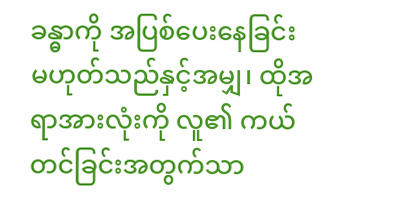ခန္ဓာကို အပြစ်ပေးနေခြင်း မဟုတ်သည်နှင့်အမျှ၊ ထိုအရာအားလုံးကို လူ၏ ကယ်တင်ခြင်းအတွက်သာ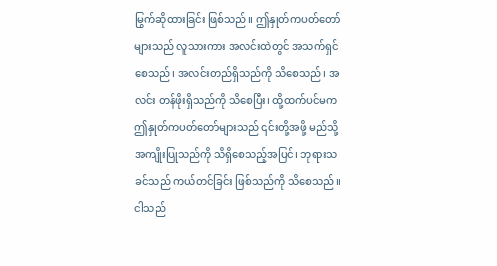မြွက်ဆိုထားခြင်း ဖြစ်သည်။ ဤနှုတ်ကပတ်တော်များသည် လူသားကား အလင်းထဲတွင် အသက်ရှင်စေသည်၊ အလင်းတည်ရှိသည်ကို သိစေသည်၊ အလင်း တန်ဖိုးရှိသည်ကို သိစေပြီး၊ ထို့ထက်ပင်မက ဤနှုတ်ကပတ်တော်များသည် ၎င်းတို့အဖို့ မည်သို့ အကျိုးပြုသည်ကို သိရှိစေသည့်အပြင်၊ ဘုရားသခင်သည် ကယ်တင်ခြင်း ဖြစ်သည်ကို သိစေသည်။ ငါသည်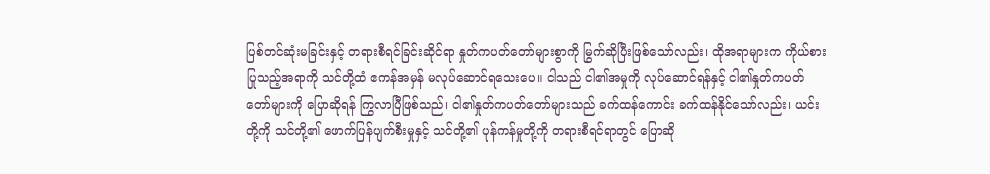ပြစ်တင်ဆုံးမခြင်းနှင့် တရားစီရင်ခြင်းဆိုင်ရာ နှုတ်ကပတ်တော်များစွာကို မြွက်ဆိုပြီးဖြစ်သော်လည်း၊ ထိုအရာများက ကိုယ်စားပြုသည့်အရာကို သင်တို့ထံ ဧကန်အမှန် မလုပ်ဆောင်ရသေးပေ။ ငါသည် ငါ၏အမှုကို လုပ်ဆောင်ရန်နှင့် ငါ၏နှုတ်ကပတ်တော်များကို ပြောဆိုရန် ကြွလာပြီဖြစ်သည်၊ ငါ၏နှုတ်ကပတ်တော်များသည် ခက်ထန်ကောင်း ခက်ထန်နိုင်သော်လည်း၊ ယင်းတို့ကို သင်တို့၏ ဖောက်ပြန်ပျက်စီးမှုနှင့် သင်တို့၏ ပုန်ကန်မှုတို့ကို တရားစီရင်ရာတွင် ပြောဆို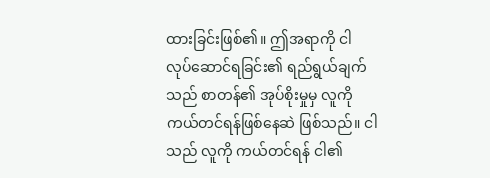ထားခြင်းဖြစ်၏။ ဤအရာကို ငါ လုပ်ဆောင်ရခြင်း၏ ရည်ရွယ်ချက်သည် စာတန်၏ အုပ်စိုးမှုမှ လူကို ကယ်တင်ရန်ဖြစ်နေဆဲ ဖြစ်သည်။ ငါသည် လူကို ကယ်တင်ရန် ငါ၏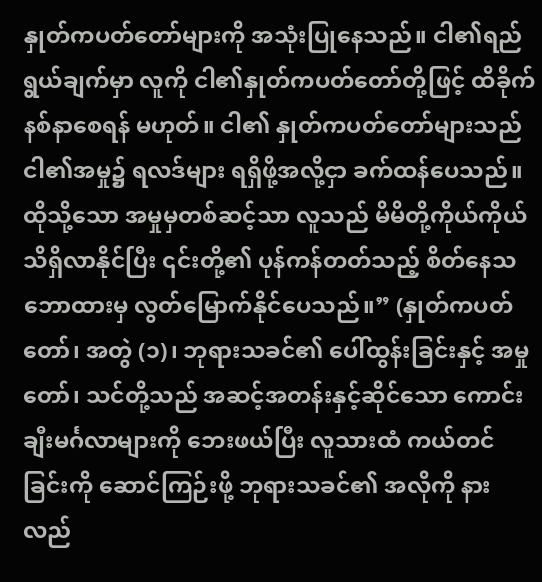နှုတ်ကပတ်တော်များကို အသုံးပြုနေသည်။ ငါ၏ရည်ရွယ်ချက်မှာ လူကို ငါ၏နှုတ်ကပတ်တော်တို့ဖြင့် ထိခိုက် နစ်နာစေရန် မဟုတ်။ ငါ၏ နှုတ်ကပတ်တော်များသည် ငါ၏အမှု၌ ရလဒ်များ ရရှိဖို့အလို့ငှာ ခက်ထန်ပေသည်။ ထိုသို့သော အမှုမှတစ်ဆင့်သာ လူသည် မိမိတို့ကိုယ်ကိုယ် သိရှိလာနိုင်ပြီး ၎င်းတို့၏ ပုန်ကန်တတ်သည့် စိတ်နေသဘောထားမှ လွတ်မြောက်နိုင်ပေသည်။” (နှုတ်ကပတ်တော်၊ အတွဲ (၁)၊ ဘုရားသခင်၏ ပေါ်ထွန်းခြင်းနှင့် အမှုတော်၊ သင်တို့သည် အဆင့်အတန်းနှင့်ဆိုင်သော ကောင်းချီးမင်္ဂလာများကို ဘေးဖယ်ပြီး လူသားထံ ကယ်တင်ခြင်းကို ဆောင်ကြဉ်းဖို့ ဘုရားသခင်၏ အလိုကို နားလည်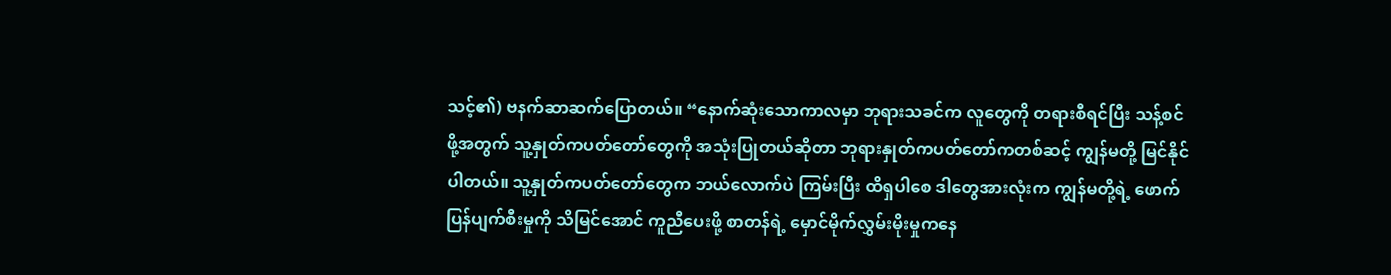သင့်၏) ဗနက်ဆာဆက်ပြောတယ်။ “နောက်ဆုံးသောကာလမှာ ဘုရားသခင်က လူတွေကို တရားစီရင်ပြီး သန့်စင်ဖို့အတွက် သူ့နှုတ်ကပတ်တော်တွေကို အသုံးပြုတယ်ဆိုတာ ဘုရားနှုတ်ကပတ်တော်ကတစ်ဆင့် ကျွန်မတို့ မြင်နိုင်ပါတယ်။ သူ့နှုတ်ကပတ်တော်တွေက ဘယ်လောက်ပဲ ကြမ်းပြီး ထိရှပါစေ ဒါတွေအားလုံးက ကျွန်မတို့ရဲ့ ဖောက်ပြန်ပျက်စီးမှုကို သိမြင်အောင် ကူညီပေးဖို့ စာတန်ရဲ့ မှောင်မိုက်လွှမ်းမိုးမှုကနေ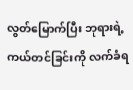လွတ်မြောက်ပြီး ဘုရားရဲ့ ကယ်တင်ခြင်းကို လက်ခံရ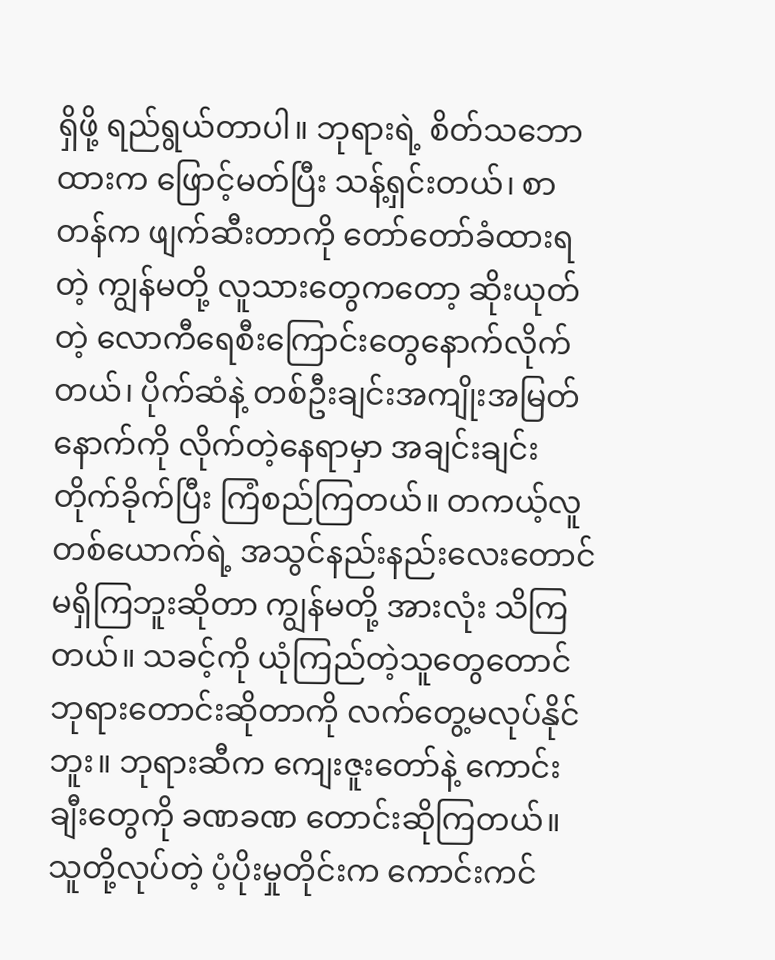ရှိဖို့ ရည်ရွယ်တာပါ။ ဘုရားရဲ့ စိတ်သဘောထားက ဖြောင့်မတ်ပြီး သန့်ရှင်းတယ်၊ စာတန်က ဖျက်ဆီးတာကို တော်တော်ခံထားရတဲ့ ကျွန်မတို့ လူသားတွေကတော့ ဆိုးယုတ်တဲ့ လောကီရေစီးကြောင်းတွေနောက်လိုက်တယ်၊ ပိုက်ဆံနဲ့ တစ်ဦးချင်းအကျိုးအမြတ်နောက်ကို လိုက်တဲ့နေရာမှာ အချင်းချင်း တိုက်ခိုက်ပြီး ကြံစည်ကြတယ်။ တကယ့်လူတစ်ယောက်ရဲ့ အသွင်နည်းနည်းလေးတောင် မရှိကြဘူးဆိုတာ ကျွန်မတို့ အားလုံး သိကြတယ်။ သခင့်ကို ယုံကြည်တဲ့သူတွေတောင် ဘုရားတောင်းဆိုတာကို လက်တွေ့မလုပ်နိုင်ဘူး။ ဘုရားဆီက ကျေးဇူးတော်နဲ့ ကောင်းချီးတွေကို ခဏခဏ တောင်းဆိုကြတယ်။ သူတို့လုပ်တဲ့ ပံ့ပိုးမှုတိုင်းက ကောင်းကင်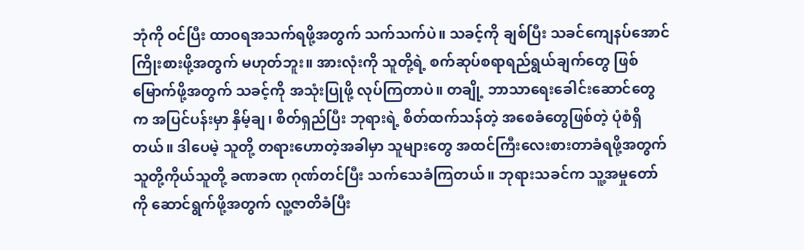ဘုံကို ဝင်ပြီး ထာဝရအသက်ရဖို့အတွက် သက်သက်ပဲ။ သခင့်ကို ချစ်ပြီး သခင်ကျေနပ်အောင် ကြိုးစားဖို့အတွက် မဟုတ်ဘူး။ အားလုံးကို သူတို့ရဲ့ စက်ဆုပ်စရာရည်ရွယ်ချက်တွေ ဖြစ်မြောက်ဖို့အတွက် သခင့်ကို အသုံးပြုဖို့ လုပ်ကြတာပဲ။ တချို့ ဘာသာရေးခေါင်းဆောင်တွေက အပြင်ပန်းမှာ နှိမ့်ချ၊ စိတ်ရှည်ပြီး ဘုရားရဲ့ စိတ်ထက်သန်တဲ့ အစေခံတွေဖြစ်တဲ့ ပုံစံရှိတယ်။ ဒါပေမဲ့ သူတို့ တရားဟောတဲ့အခါမှာ သူများတွေ အထင်ကြီးလေးစားတာခံရဖို့အတွက် သူတို့ကိုယ်သူတို့ ခဏခဏ ဂုဏ်တင်ပြီး သက်သေခံကြတယ်။ ဘုရားသခင်က သူ့အမှုတော်ကို ဆောင်ရွက်ဖို့အတွက် လူ့ဇာတိခံပြီး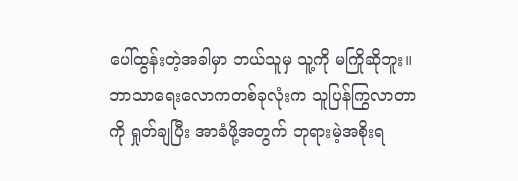ပေါ်ထွန်းတဲ့အခါမှာ ဘယ်သူမှ သူ့ကို မကြိုဆိုဘူး။ ဘာသာရေးလောကတစ်ခုလုံးက သူပြန်ကြွလာတာကို ရှုတ်ချပြီး အာခံဖို့အတွက် ဘုရားမဲ့အစိုးရ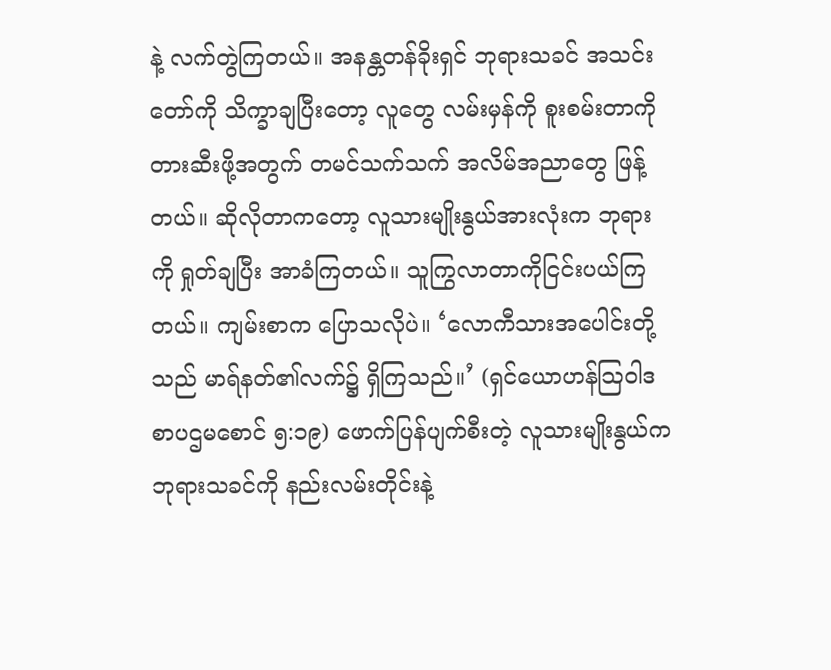နဲ့ လက်တွဲကြတယ်။ အနန္တတန်ခိုးရှင် ဘုရားသခင် အသင်းတော်ကို သိက္ခာချပြီးတော့ လူတွေ လမ်းမှန်ကို စူးစမ်းတာကို တားဆီးဖို့အတွက် တမင်သက်သက် အလိမ်အညာတွေ ဖြန့်တယ်။ ဆိုလိုတာကတော့ လူသားမျိုးနွယ်အားလုံးက ဘုရားကို ရှုတ်ချပြီး အာခံကြတယ်။ သူကြွလာတာကိုငြင်းပယ်ကြတယ်။ ကျမ်းစာက ပြောသလိုပဲ။ ‘လောကီသားအပေါင်းတို့သည် မာရ်နတ်၏လက်၌ ရှိကြသည်။’ (ရှင်ယောဟန်သြဝါဒစာပဌမစောင် ၅:၁၉) ဖောက်ပြန်ပျက်စီးတဲ့ လူသားမျိုးနွယ်က ဘုရားသခင်ကို နည်းလမ်းတိုင်းနဲ့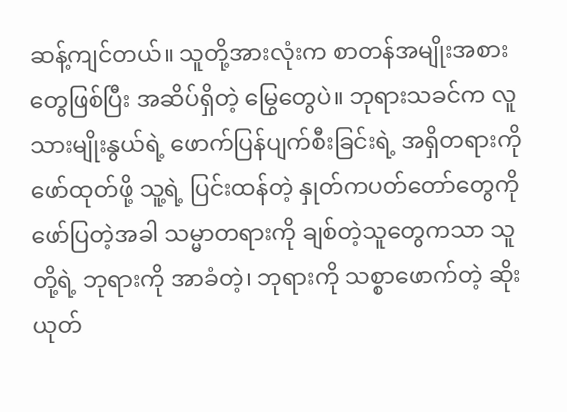ဆန့်ကျင်တယ်။ သူတို့အားလုံးက စာတန်အမျိုးအစားတွေဖြစ်ပြီး အဆိပ်ရှိတဲ့ မြွေတွေပဲ။ ဘုရားသခင်က လူသားမျိုးနွယ်ရဲ့ ဖောက်ပြန်ပျက်စီးခြင်းရဲ့ အရှိတရားကို ဖော်ထုတ်ဖို့ သူ့ရဲ့ ပြင်းထန်တဲ့ နှုတ်ကပတ်တော်တွေကို ဖော်ပြတဲ့အခါ သမ္မာတရားကို ချစ်တဲ့သူတွေကသာ သူတို့ရဲ့ ဘုရားကို အာခံတဲ့၊ ဘုရားကို သစ္စာဖောက်တဲ့ ဆိုးယုတ်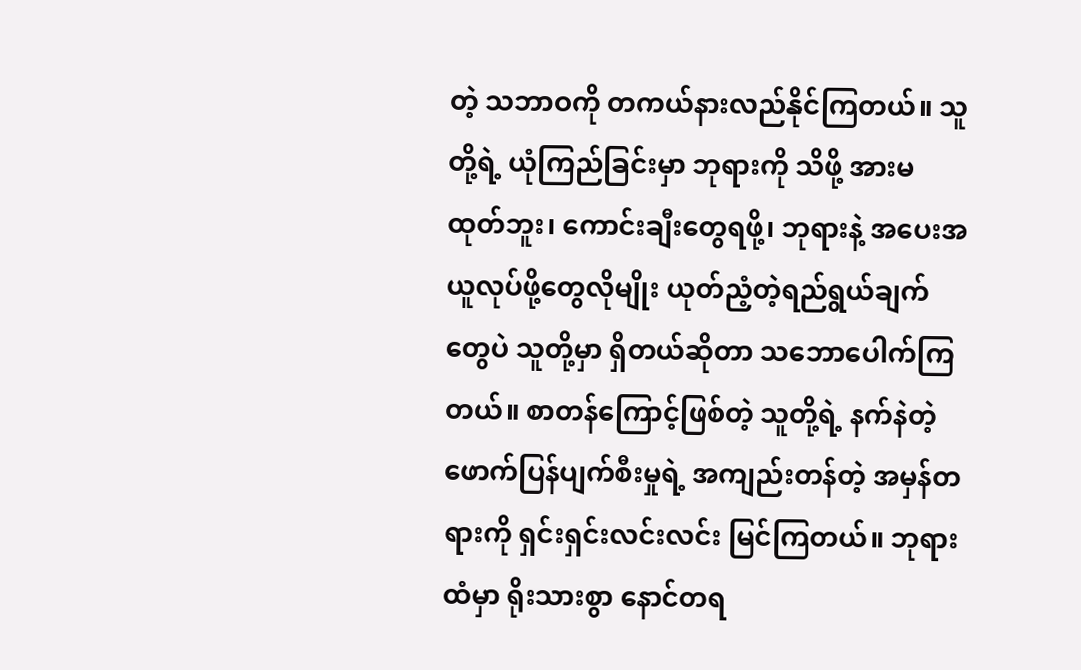တဲ့ သဘာဝကို တကယ်နားလည်နိုင်ကြတယ်။ သူတို့ရဲ့ ယုံကြည်ခြင်းမှာ ဘုရားကို သိဖို့ အားမထုတ်ဘူး၊ ကောင်းချီးတွေရဖို့၊ ဘုရားနဲ့ အပေးအယူလုပ်ဖို့တွေလိုမျိုး ယုတ်ညံ့တဲ့ရည်ရွယ်ချက်တွေပဲ သူတို့မှာ ရှိတယ်ဆိုတာ သဘောပေါက်ကြတယ်။ စာတန်ကြောင့်ဖြစ်တဲ့ သူတို့ရဲ့ နက်နဲတဲ့ဖောက်ပြန်ပျက်စီးမှုရဲ့ အကျည်းတန်တဲ့ အမှန်တရားကို ရှင်းရှင်းလင်းလင်း မြင်ကြတယ်။ ဘုရားထံမှာ ရိုးသားစွာ နောင်တရ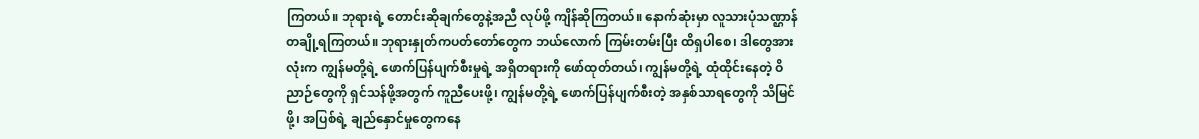ကြတယ်။ ဘုရားရဲ့ တောင်းဆိုချက်တွေနဲ့အညီ လုပ်ဖို့ ကျိန်ဆိုကြတယ်။ နောက်ဆုံးမှာ လူသားပုံသဏ္ဌာန်တချို့ရကြတယ်။ ဘုရားနှုတ်ကပတ်တော်တွေက ဘယ်လောက် ကြမ်းတမ်းပြီး ထိရှပါစေ၊ ဒါတွေအားလုံးက ကျွန်မတို့ရဲ့ ဖောက်ပြန်ပျက်စီးမှုရဲ့ အရှိတရားကို ဖော်ထုတ်တယ်၊ ကျွန်မတို့ရဲ့ ထုံထိုင်းနေတဲ့ ဝိညာဉ်တွေကို ရှင်သန်ဖို့အတွက် ကူညီပေးဖို့၊ ကျွန်မတို့ရဲ့ ဖောက်ပြန်ပျက်စီးတဲ့ အနှစ်သာရတွေကို သိမြင်ဖို့၊ အပြစ်ရဲ့ ချည်နှောင်မှုတွေကနေ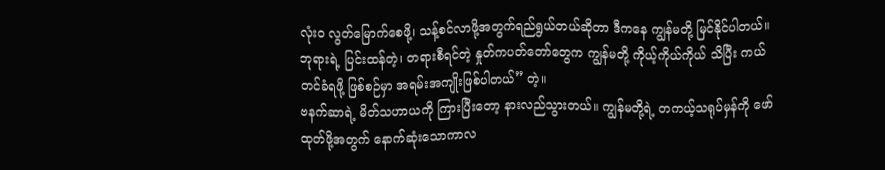လုံးဝ လွတ်မြောက်စေဖို့၊ သန့်စင်လာဖို့အတွက်ရည်ရွယ်တယ်ဆိုတာ ဒီကနေ ကျွန်မတို့ မြင်နိုင်ပါတယ်။ ဘုရားရဲ့ ပြင်းထန်တဲ့၊ တရားစီရင်တဲ့ နှုတ်ကပတ်တော်တွေက ကျွန်မတို့ ကိုယ့်ကိုယ်ကိုယ် သိပြီး ကယ်တင်ခံရဖို့ ဖြစ်စဉ်မှာ အရမ်းအကျိုးဖြစ်ပါတယ်” တဲ့။
ဗနက်ဆာရဲ့ မိတ်သဟာယကို ကြားပြီးတော့ နားလည်သွားတယ်။ ကျွန်မတို့ရဲ့ တကယ့်သရုပ်မှန်ကို ဖော်ထုတ်ဖို့အတွက် နောက်ဆုံးသောကာလ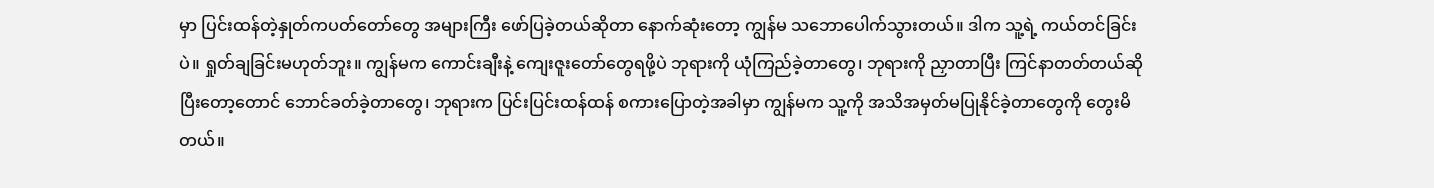မှာ ပြင်းထန်တဲ့နှုတ်ကပတ်တော်တွေ အများကြီး ဖော်ပြခဲ့တယ်ဆိုတာ နောက်ဆုံးတော့ ကျွန်မ သဘောပေါက်သွားတယ်။ ဒါက သူ့ရဲ့ ကယ်တင်ခြင်းပဲ။ ရှုတ်ချခြင်းမဟုတ်ဘူး။ ကျွန်မက ကောင်းချီးနဲ့ ကျေးဇူးတော်တွေရဖို့ပဲ ဘုရားကို ယုံကြည်ခဲ့တာတွေ၊ ဘုရားကို ညှာတာပြီး ကြင်နာတတ်တယ်ဆိုပြီးတော့တောင် ဘောင်ခတ်ခဲ့တာတွေ၊ ဘုရားက ပြင်းပြင်းထန်ထန် စကားပြောတဲ့အခါမှာ ကျွန်မက သူ့ကို အသိအမှတ်မပြုနိုင်ခဲ့တာတွေကို တွေးမိတယ်။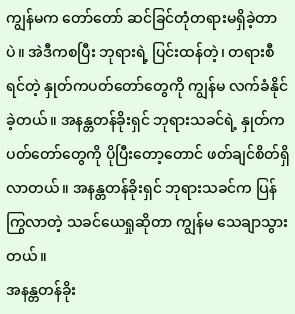ကျွန်မက တော်တော် ဆင်ခြင်တုံတရားမရှိခဲ့တာပဲ။ အဲဒီကစပြီး ဘုရားရဲ့ ပြင်းထန်တဲ့၊ တရားစီရင်တဲ့ နှုတ်ကပတ်တော်တွေကို ကျွန်မ လက်ခံနိုင်ခဲ့တယ်။ အနန္တတန်ခိုးရှင် ဘုရားသခင်ရဲ့ နှုတ်ကပတ်တော်တွေကို ပိုပြီးတော့တောင် ဖတ်ချင်စိတ်ရှိလာတယ်။ အနန္တတန်ခိုးရှင် ဘုရားသခင်က ပြန်ကြွလာတဲ့ သခင်ယေရှုဆိုတာ ကျွန်မ သေချာသွားတယ်။
အနန္တတန်ခိုး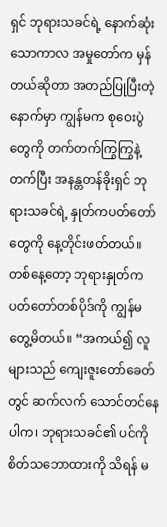ရှင် ဘုရားသခင်ရဲ့ နောက်ဆုံးသောကာလ အမှုတော်က မှန်တယ်ဆိုတာ အတည်ပြုပြီးတဲ့နောက်မှာ ကျွန်မက စုဝေးပွဲတွေကို တက်တက်ကြွကြွနဲ့ တက်ပြီး အနန္တတန်ခိုးရှင် ဘုရားသခင်ရဲ့ နှုတ်ကပတ်တော်တွေကို နေ့တိုင်းဖတ်တယ်။ တစ်နေ့တော့ ဘုရားနှုတ်ကပတ်တော်တစ်ပိုဒ်ကို ကျွန်မ တွေ့မိတယ်။ “အကယ်၍ လူများသည် ကျေးဇူးတော်ခေတ်တွင် ဆက်လက် သောင်တင်နေပါက၊ ဘုရားသခင်၏ ပင်ကိုစိတ်သဘောထားကို သိရန် မ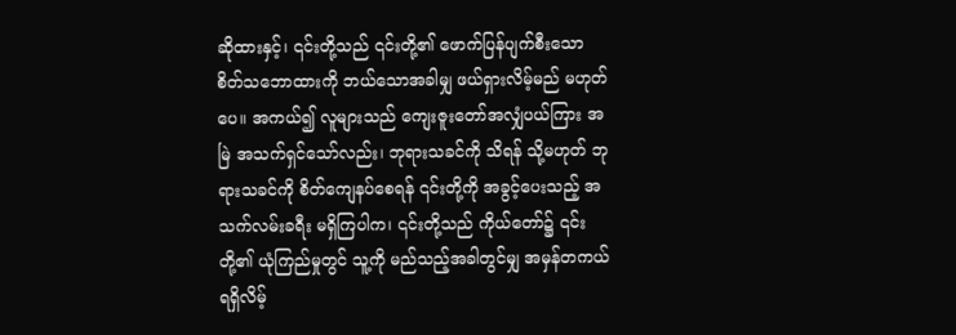ဆိုထားနှင့်၊ ၎င်းတို့သည် ၎င်းတို့၏ ဖောက်ပြန်ပျက်စီးသော စိတ်သဘောထားကို ဘယ်သောအခါမျှ ဖယ်ရှားလိမ့်မည် မဟုတ်ပေ။ အကယ်၍ လူများသည် ကျေးဇူးတော်အလျှံပယ်ကြား အမြဲ အသက်ရှင်သော်လည်း၊ ဘုရားသခင်ကို သိရန် သို့မဟုတ် ဘုရားသခင်ကို စိတ်ကျေနပ်စေရန် ၎င်းတို့ကို အခွင့်ပေးသည့် အသက်လမ်းခရီး မရှိကြပါက၊ ၎င်းတို့သည် ကိုယ်တော်၌ ၎င်းတို့၏ ယုံကြည်မှုတွင် သူ့ကို မည်သည့်အခါတွင်မျှ အမှန်တကယ် ရရှိလိမ့်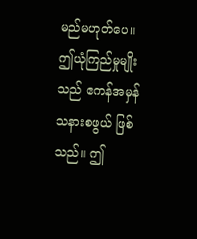မည်မဟုတ်ပေ။ ဤယုံကြည်မှုမျိုးသည် ဧကန်အမှန် သနားစဖွယ် ဖြစ်သည်။ ဤ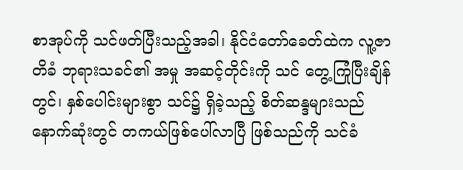စာအုပ်ကို သင်ဖတ်ပြီးသည့်အခါ၊ နိုင်ငံတော်ခေတ်ထဲက လူ့ဇာတိခံ ဘုရားသခင်၏ အမှု အဆင့်တိုင်းကို သင် တွေ့ကြုံပြီးချိန်တွင်၊ နှစ်ပေါင်းများစွာ သင်၌ ရှိခဲ့သည့် စိတ်ဆန္ဒများသည် နောက်ဆုံးတွင် တကယ်ဖြစ်ပေါ်လာပြီ ဖြစ်သည်ကို သင်ခံ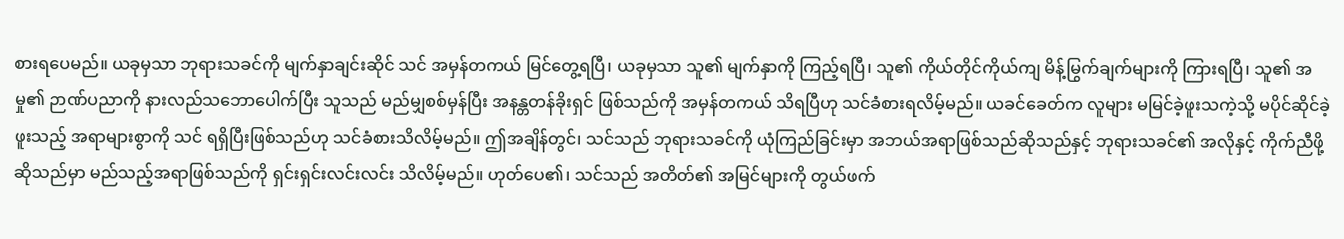စားရပေမည်။ ယခုမှသာ ဘုရားသခင်ကို မျက်နှာချင်းဆိုင် သင် အမှန်တကယ် မြင်တွေ့ရပြီ၊ ယခုမှသာ သူ၏ မျက်နှာကို ကြည့်ရပြီ၊ သူ၏ ကိုယ်တိုင်ကိုယ်ကျ မိန့်မြွက်ချက်များကို ကြားရပြီ၊ သူ၏ အမှု၏ ဉာဏ်ပညာကို နားလည်သဘောပေါက်ပြီး သူသည် မည်မျှစစ်မှန်ပြီး အနန္တတန်ခိုးရှင် ဖြစ်သည်ကို အမှန်တကယ် သိရပြီဟု သင်ခံစားရလိမ့်မည်။ ယခင်ခေတ်က လူများ မမြင်ခဲ့ဖူးသကဲ့သို့ မပိုင်ဆိုင်ခဲ့ဖူးသည့် အရာများစွာကို သင် ရရှိပြီးဖြစ်သည်ဟု သင်ခံစားသိလိမ့်မည်။ ဤအချိန်တွင်၊ သင်သည် ဘုရားသခင်ကို ယုံကြည်ခြင်းမှာ အဘယ်အရာဖြစ်သည်ဆိုသည်နှင့် ဘုရားသခင်၏ အလိုနှင့် ကိုက်ညီဖို့ဆိုသည်မှာ မည်သည့်အရာဖြစ်သည်ကို ရှင်းရှင်းလင်းလင်း သိလိမ့်မည်။ ဟုတ်ပေ၏၊ သင်သည် အတိတ်၏ အမြင်များကို တွယ်ဖက်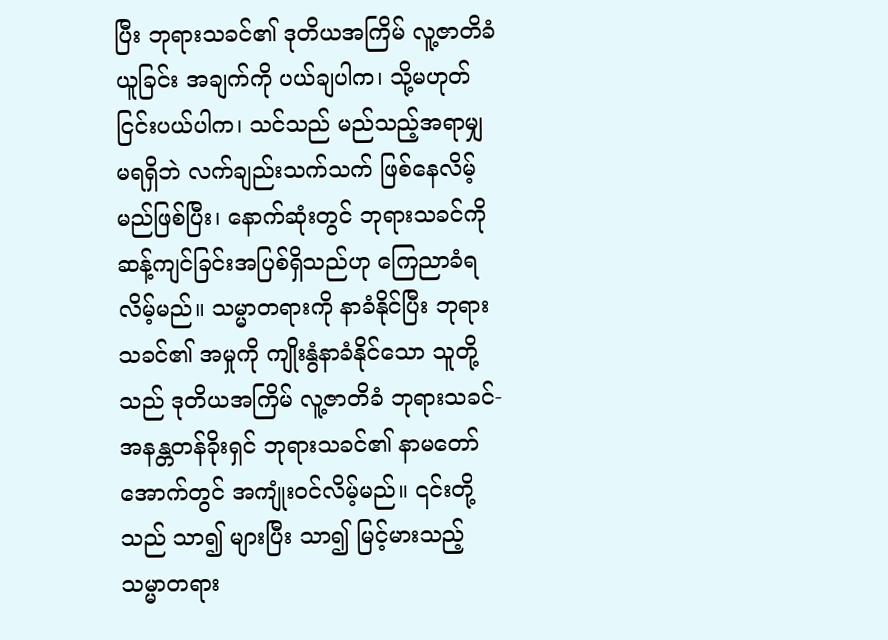ပြီး ဘုရားသခင်၏ ဒုတိယအကြိမ် လူ့ဇာတိခံယူခြင်း အချက်ကို ပယ်ချပါက၊ သို့မဟုတ် ငြင်းပယ်ပါက၊ သင်သည် မည်သည့်အရာမျှ မရရှိဘဲ လက်ချည်းသက်သက် ဖြစ်နေလိမ့်မည်ဖြစ်ပြီး၊ နောက်ဆုံးတွင် ဘုရားသခင်ကို ဆန့်ကျင်ခြင်းအပြစ်ရှိသည်ဟု ကြေညာခံရလိမ့်မည်။ သမ္မာတရားကို နာခံနိုင်ပြီး ဘုရားသခင်၏ အမှုကို ကျိုးနွံနာခံနိုင်သော သူတို့သည် ဒုတိယအကြိမ် လူ့ဇာတိခံ ဘုရားသခင်- အနန္တတန်ခိုးရှင် ဘုရားသခင်၏ နာမတော်အောက်တွင် အကျုံးဝင်လိမ့်မည်။ ၎င်းတို့သည် သာ၍ များပြီး သာ၍ မြင့်မားသည့် သမ္မာတရား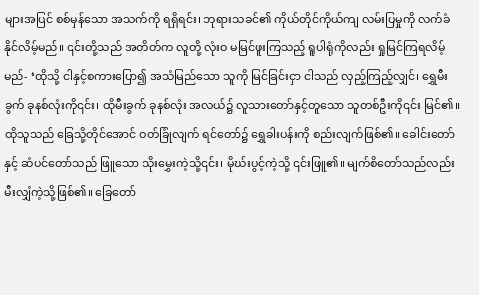များအပြင် စစ်မှန်သော အသက်ကို ရရှိရင်း၊ ဘုရားသခင်၏ ကိုယ်တိုင်ကိုယ်ကျ လမ်းပြမှုကို လက်ခံနိုင်လိမ့်မည်။ ၎င်းတို့သည် အတိတ်က လူတို့ လုံးဝ မမြင်ဖူးကြသည့် ရူပါရုံကိုလည်း ရှုမြင်ကြရလိမ့်မည်- ‘ထိုသို့ ငါနှင့်စကားပြော၍ အသံမြည်သော သူကို မြင်ခြင်းငှာ ငါသည် လှည့်ကြည့်လျှင်၊ ရွှေမီးခွက် ခုနစ်လုံးကို၎င်း၊ ထိုမီးခွက် ခုနစ်လုံး အလယ်၌ လူသားတော်နှင့်တူသော သူတစ်ဦးကို၎င်း မြင်၏။ ထိုသူသည် ခြေသို့တိုင်အောင် ဝတ်ခြုံလျက် ရင်တော်၌ ရွှေခါးပန်းကို စည်းလျက်ဖြစ်၏။ ခေါင်းတော်နှင့် ဆံပင်တော်သည် ဖြူသော သိုးမွှေးကဲ့သို့၎င်း၊ မိုဃ်းပွင့်ကဲ့သို့ ၎င်းဖြူ၏။ မျက်စိတော်သည်လည်း မီးလျှံကဲ့သို့ဖြစ်၏။ ခြေတော်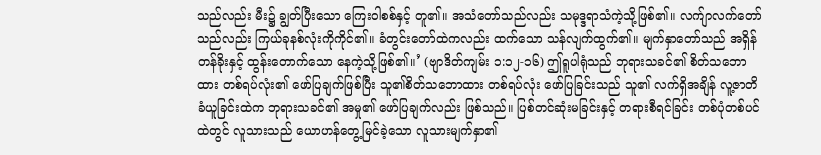သည်လည်း မီး၌ ချွတ်ပြီးသော ကြေးဝါစစ်နှင့် တူ၏။ အသံတော်သည်လည်း သမုဒ္ဒရာသံကဲ့သို့ဖြစ်၏။ လက်ျာလက်တော် သည်လည်း ကြယ်ခုနစ်လုံးကိုကိုင်၏။ ခံတွင်းတော်ထဲကလည်း ထက်သော သန်လျက်ထွက်၏။ မျက်နှာတော်သည် အရှိန်တန်ခိုးနှင့် ထွန်းတောက်သော နေကဲ့သို့ဖြစ်၏။’ (ဗျာဒိတ်ကျမ်း ၁:၁၂-၁၆) ဤရူပါရုံသည် ဘုရားသခင်၏ စိတ်သဘောထား တစ်ရပ်လုံး၏ ဖော်ပြချက်ဖြစ်ပြီး သူ၏စိတ်သဘောထား တစ်ရပ်လုံး ဖော်ပြခြင်းသည် သူ၏ လက်ရှိအချိန် လူ့ဇာတိခံယူခြင်းထဲက ဘုရားသခင်၏ အမှု၏ ဖော်ပြချက်လည်း ဖြစ်သည်။ ပြစ်တင်ဆုံးမခြင်းနှင့် တရားစီရင်ခြင်း တစ်ပုံတစ်ပင်ထဲတွင် လူသားသည် ယောဟန်တွေ့မြင်ခဲ့သော လူသားမျက်နှာ၏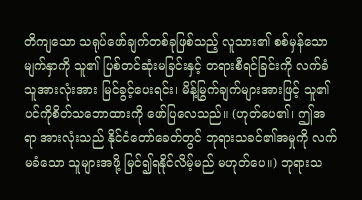တိကျသော သရုပ်ဖော်ချက်တစ်ခုဖြစ်သည့် လူသား၏ စစ်မှန်သော မျက်နှာကို သူ၏ ပြစ်တင်ဆုံးမခြင်းနှင့် တရားစီရင်ခြင်းကို လက်ခံသူအားလုံးအား မြင်ခွင့်ပေးရင်း၊ မိန့်မြွက်ချက်များအားဖြင့် သူ၏ ပင်ကိုစိတ်သဘောထားကို ဖော်ပြလေသည်။ (ဟုတ်ပေ၏၊ ဤအရာ အားလုံးသည် နိုင်ငံတော်ခေတ်တွင် ဘုရားသခင်၏အမှုကို လက်မခံသော သူများအဖို့ မြင်၍ရနိုင်လိမ့်မည် မဟုတ်ပေ။) ဘုရားသ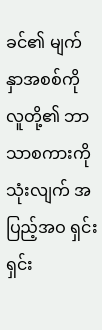ခင်၏ မျက်နှာအစစ်ကို လူတို့၏ ဘာသာစကားကို သုံးလျက် အပြည့်အဝ ရှင်းရှင်း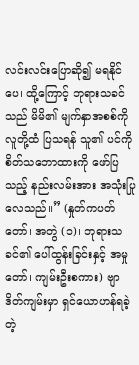လင်းလင်းပြောဆို၍ မရနိုင်ပေ၊ ထို့ကြောင့် ဘုရားသခင်သည် မိမိ၏ မျက်နှာအစစ်ကို လူတို့ထံ ပြသရန် သူ၏ ပင်ကိုစိတ်သဘောထားကို ဖော်ပြသည့် နည်းလမ်းအား အသုံးပြုလေသည်။” (နှုတ်ကပတ်တော်၊ အတွဲ (၁)၊ ဘုရားသခင်၏ ပေါ်ထွန်းခြင်းနှင့် အမှုတော်၊ ကျမ်းဦးစကား) ဗျာဒိတ်ကျမ်းမှာ ရှင်ယောဟန်ရခဲ့တဲ့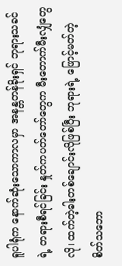ရူပါရုံက နောက်ဆုံးသောကာလမှာ အနန္တတန်ခိုးရှင် ဘုရားသခင်ရဲ့ တရားစီရင်ခြင်း နှုတ်ကပတ်တော်တွေက မီးတောက်မီးလျှံတွေလို၊ ထက်တဲ့ဓါးတစ်ချောင်းလိုဖြစ်ပြီး ဘုရားရဲ့ ဖြောင့်မတ်တဲ့ စိတ်သဘော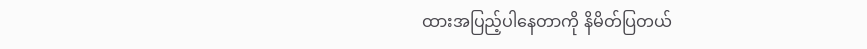ထားအပြည့်ပါနေတာကို နိမိတ်ပြတယ်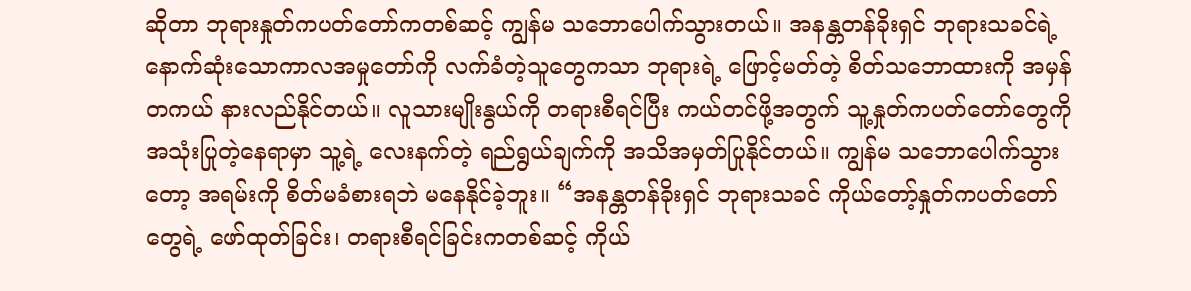ဆိုတာ ဘုရားနှုတ်ကပတ်တော်ကတစ်ဆင့် ကျွန်မ သဘောပေါက်သွားတယ်။ အနန္တတန်ခိုးရှင် ဘုရားသခင်ရဲ့ နောက်ဆုံးသောကာလအမှုတော်ကို လက်ခံတဲ့သူတွေကသာ ဘုရားရဲ့ ဖြောင့်မတ်တဲ့ စိတ်သဘောထားကို အမှန်တကယ် နားလည်နိုင်တယ်။ လူသားမျိုးနွယ်ကို တရားစီရင်ပြီး ကယ်တင်ဖို့အတွက် သူ့နှုတ်ကပတ်တော်တွေကို အသုံးပြုတဲ့နေရာမှာ သူ့ရဲ့ လေးနက်တဲ့ ရည်ရွယ်ချက်ကို အသိအမှတ်ပြုနိုင်တယ်။ ကျွန်မ သဘောပေါက်သွားတော့ အရမ်းကို စိတ်မခံစားရဘဲ မနေနိုင်ခဲ့ဘူး။ “အနန္တတန်ခိုးရှင် ဘုရားသခင် ကိုယ်တော့်နှုတ်ကပတ်တော်တွေရဲ့ ဖော်ထုတ်ခြင်း၊ တရားစီရင်ခြင်းကတစ်ဆင့် ကိုယ်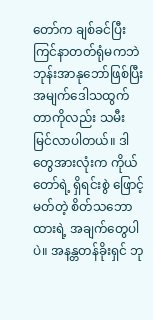တော်က ချစ်ခင်ပြီး ကြင်နာတတ်ရုံမကဘဲ ဘုန်းအာနုဘော်ဖြစ်ပြီး အမျက်ဒေါသထွက်တာကိုလည်း သမီး မြင်လာပါတယ်။ ဒါတွေအားလုံးက ကိုယ်တော်ရဲ့ ရှိရင်းစွဲ ဖြောင့်မတ်တဲ့ စိတ်သဘောထားရဲ့ အချက်တွေပါပဲ။ အနန္တတန်ခိုးရှင် ဘု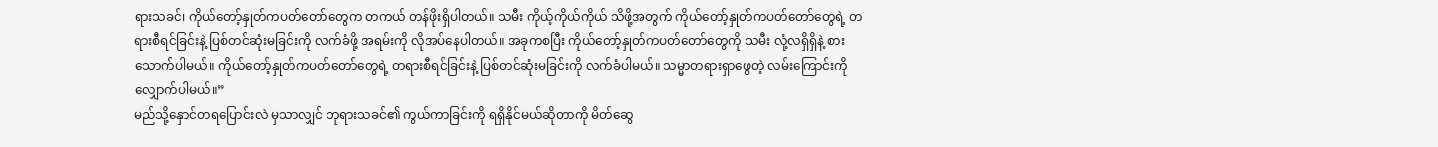ရားသခင်၊ ကိုယ်တော့်နှုတ်ကပတ်တော်တွေက တကယ် တန်ဖိုးရှိပါတယ်။ သမီး ကိုယ့်ကိုယ်ကိုယ် သိဖို့အတွက် ကိုယ်တော့်နှုတ်ကပတ်တော်တွေရဲ့ တရားစီရင်ခြင်းနဲ့ ပြစ်တင်ဆုံးမခြင်းကို လက်ခံဖို့ အရမ်းကို လိုအပ်နေပါတယ်။ အခုကစပြီး ကိုယ်တော့်နှုတ်ကပတ်တော်တွေကို သမီး လုံ့လရှိရှိနဲ့ စားသောက်ပါမယ်။ ကိုယ်တော့်နှုတ်ကပတ်တော်တွေရဲ့ တရားစီရင်ခြင်းနဲ့ ပြစ်တင်ဆုံးမခြင်းကို လက်ခံပါမယ်။ သမ္မာတရားရှာဖွေတဲ့ လမ်းကြောင်းကို လျှောက်ပါမယ်။”
မည်သို့နှောင်တရပြောင်းလဲ မှသာလျှင် ဘုရားသခင်၏ ကွယ်ကာခြင်းကို ရရှိနိုင်မယ်ဆိုတာကို မိတ်ဆွေ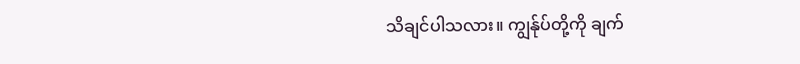သိချင်ပါသလား။ ကျွန်ုပ်တို့ကို ချက်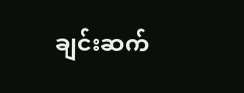ချင်းဆက်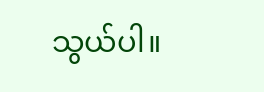သွယ်ပါ။